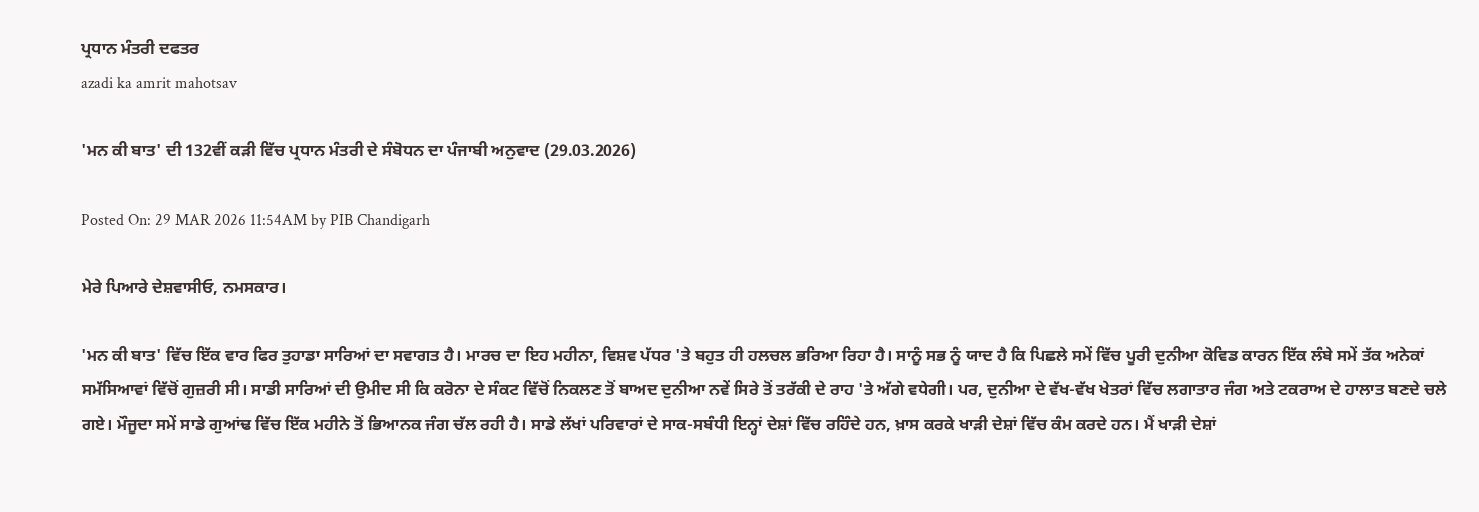ਪ੍ਰਧਾਨ ਮੰਤਰੀ ਦਫਤਰ
azadi ka amrit mahotsav

'ਮਨ ਕੀ ਬਾਤ' ਦੀ 132ਵੀਂ ਕੜੀ ਵਿੱਚ ਪ੍ਰਧਾਨ ਮੰਤਰੀ ਦੇ ਸੰਬੋਧਨ ਦਾ ਪੰਜਾਬੀ ਅਨੁਵਾਦ (29.03.2026)

Posted On: 29 MAR 2026 11:54AM by PIB Chandigarh

ਮੇਰੇ ਪਿਆਰੇ ਦੇਸ਼ਵਾਸੀਓ, ਨਮਸਕਾਰ।

'ਮਨ ਕੀ ਬਾਤ' ਵਿੱਚ ਇੱਕ ਵਾਰ ਫਿਰ ਤੁਹਾਡਾ ਸਾਰਿਆਂ ਦਾ ਸਵਾਗਤ ਹੈ। ਮਾਰਚ ਦਾ ਇਹ ਮਹੀਨਾ, ਵਿਸ਼ਵ ਪੱਧਰ 'ਤੇ ਬਹੁਤ ਹੀ ਹਲਚਲ ਭਰਿਆ ਰਿਹਾ ਹੈ। ਸਾਨੂੰ ਸਭ ਨੂੰ ਯਾਦ ਹੈ ਕਿ ਪਿਛਲੇ ਸਮੇਂ ਵਿੱਚ ਪੂਰੀ ਦੁਨੀਆ ਕੋਵਿਡ ਕਾਰਨ ਇੱਕ ਲੰਬੇ ਸਮੇਂ ਤੱਕ ਅਨੇਕਾਂ ਸਮੱਸਿਆਵਾਂ ਵਿੱਚੋਂ ਗੁਜ਼ਰੀ ਸੀ। ਸਾਡੀ ਸਾਰਿਆਂ ਦੀ ਉਮੀਦ ਸੀ ਕਿ ਕਰੋਨਾ ਦੇ ਸੰਕਟ ਵਿੱਚੋਂ ਨਿਕਲਣ ਤੋਂ ਬਾਅਦ ਦੁਨੀਆ ਨਵੇਂ ਸਿਰੇ ਤੋਂ ਤਰੱਕੀ ਦੇ ਰਾਹ 'ਤੇ ਅੱਗੇ ਵਧੇਗੀ। ਪਰ, ਦੁਨੀਆ ਦੇ ਵੱਖ-ਵੱਖ ਖੇਤਰਾਂ ਵਿੱਚ ਲਗਾਤਾਰ ਜੰਗ ਅਤੇ ਟਕਰਾਅ ਦੇ ਹਾਲਾਤ ਬਣਦੇ ਚਲੇ ਗਏ। ਮੌਜੂਦਾ ਸਮੇਂ ਸਾਡੇ ਗੁਆਂਢ ਵਿੱਚ ਇੱਕ ਮਹੀਨੇ ਤੋਂ ਭਿਆਨਕ ਜੰਗ ਚੱਲ ਰਹੀ ਹੈ। ਸਾਡੇ ਲੱਖਾਂ ਪਰਿਵਾਰਾਂ ਦੇ ਸਾਕ-ਸਬੰਧੀ ਇਨ੍ਹਾਂ ਦੇਸ਼ਾਂ ਵਿੱਚ ਰਹਿੰਦੇ ਹਨ, ਖ਼ਾਸ ਕਰਕੇ ਖਾੜੀ ਦੇਸ਼ਾਂ ਵਿੱਚ ਕੰਮ ਕਰਦੇ ਹਨ। ਮੈਂ ਖਾੜੀ ਦੇਸ਼ਾਂ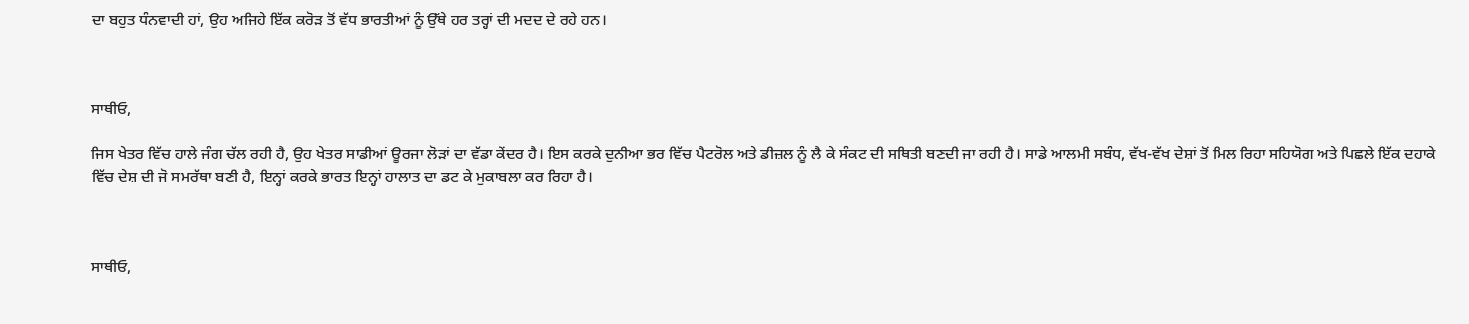ਦਾ ਬਹੁਤ ਧੰਨਵਾਦੀ ਹਾਂ, ਉਹ ਅਜਿਹੇ ਇੱਕ ਕਰੋੜ ਤੋਂ ਵੱਧ ਭਾਰਤੀਆਂ ਨੂੰ ਉੱਥੇ ਹਰ ਤਰ੍ਹਾਂ ਦੀ ਮਦਦ ਦੇ ਰਹੇ ਹਨ।



ਸਾਥੀਓ,

ਜਿਸ ਖੇਤਰ ਵਿੱਚ ਹਾਲੇ ਜੰਗ ਚੱਲ ਰਹੀ ਹੈ, ਉਹ ਖੇਤਰ ਸਾਡੀਆਂ ਊਰਜਾ ਲੋੜਾਂ ਦਾ ਵੱਡਾ ਕੇਂਦਰ ਹੈ। ਇਸ ਕਰਕੇ ਦੁਨੀਆ ਭਰ ਵਿੱਚ ਪੈਟਰੋਲ ਅਤੇ ਡੀਜ਼ਲ ਨੂੰ ਲੈ ਕੇ ਸੰਕਟ ਦੀ ਸਥਿਤੀ ਬਣਦੀ ਜਾ ਰਹੀ ਹੈ। ਸਾਡੇ ਆਲਮੀ ਸਬੰਧ, ਵੱਖ-ਵੱਖ ਦੇਸ਼ਾਂ ਤੋਂ ਮਿਲ ਰਿਹਾ ਸਹਿਯੋਗ ਅਤੇ ਪਿਛਲੇ ਇੱਕ ਦਹਾਕੇ ਵਿੱਚ ਦੇਸ਼ ਦੀ ਜੋ ਸਮਰੱਥਾ ਬਣੀ ਹੈ, ਇਨ੍ਹਾਂ ਕਰਕੇ ਭਾਰਤ ਇਨ੍ਹਾਂ ਹਾਲਾਤ ਦਾ ਡਟ ਕੇ ਮੁਕਾਬਲਾ ਕਰ ਰਿਹਾ ਹੈ।



ਸਾਥੀਓ,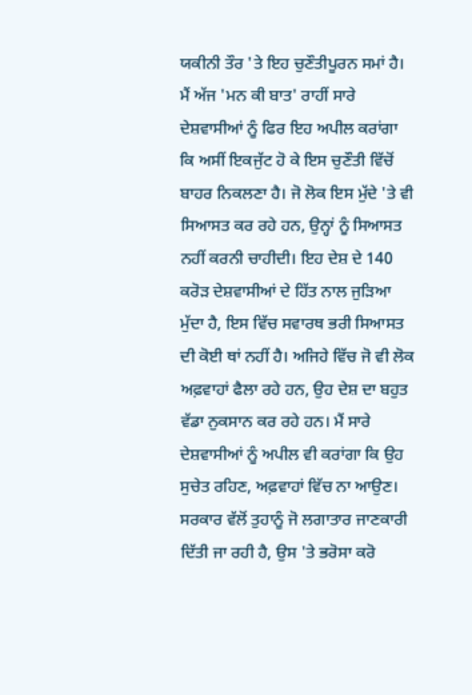ਯਕੀਨੀ ਤੌਰ 'ਤੇ ਇਹ ਚੁਣੌਤੀਪੂਰਨ ਸਮਾਂ ਹੈ। ਮੈਂ ਅੱਜ 'ਮਨ ਕੀ ਬਾਤ' ਰਾਹੀਂ ਸਾਰੇ ਦੇਸ਼ਵਾਸੀਆਂ ਨੂੰ ਫਿਰ ਇਹ ਅਪੀਲ ਕਰਾਂਗਾ ਕਿ ਅਸੀਂ ਇਕਜੁੱਟ ਹੋ ਕੇ ਇਸ ਚੁਣੌਤੀ ਵਿੱਚੋਂ ਬਾਹਰ ਨਿਕਲਣਾ ਹੈ। ਜੋ ਲੋਕ ਇਸ ਮੁੱਦੇ 'ਤੇ ਵੀ ਸਿਆਸਤ ਕਰ ਰਹੇ ਹਨ, ਉਨ੍ਹਾਂ ਨੂੰ ਸਿਆਸਤ ਨਹੀਂ ਕਰਨੀ ਚਾਹੀਦੀ। ਇਹ ਦੇਸ਼ ਦੇ 140 ਕਰੋੜ ਦੇਸ਼ਵਾਸੀਆਂ ਦੇ ਹਿੱਤ ਨਾਲ ਜੁੜਿਆ ਮੁੱਦਾ ਹੈ, ਇਸ ਵਿੱਚ ਸਵਾਰਥ ਭਰੀ ਸਿਆਸਤ ਦੀ ਕੋਈ ਥਾਂ ਨਹੀਂ ਹੈ। ਅਜਿਹੇ ਵਿੱਚ ਜੋ ਵੀ ਲੋਕ ਅਫ਼ਵਾਹਾਂ ਫੈਲਾ ਰਹੇ ਹਨ, ਉਹ ਦੇਸ਼ ਦਾ ਬਹੁਤ ਵੱਡਾ ਨੁਕਸਾਨ ਕਰ ਰਹੇ ਹਨ। ਮੈਂ ਸਾਰੇ ਦੇਸ਼ਵਾਸੀਆਂ ਨੂੰ ਅਪੀਲ ਵੀ ਕਰਾਂਗਾ ਕਿ ਉਹ ਸੁਚੇਤ ਰਹਿਣ, ਅਫ਼ਵਾਹਾਂ ਵਿੱਚ ਨਾ ਆਉਣ। ਸਰਕਾਰ ਵੱਲੋਂ ਤੁਹਾਨੂੰ ਜੋ ਲਗਾਤਾਰ ਜਾਣਕਾਰੀ ਦਿੱਤੀ ਜਾ ਰਹੀ ਹੈ, ਉਸ 'ਤੇ ਭਰੋਸਾ ਕਰੋ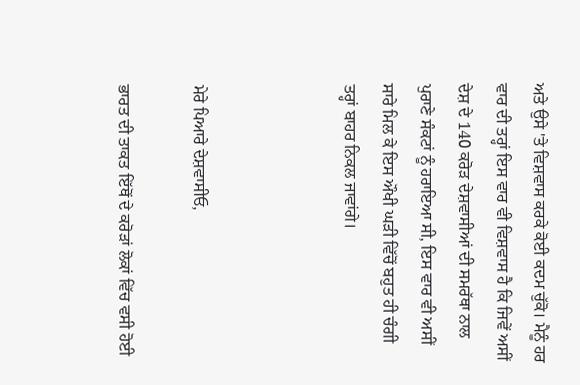ਅਤੇ ਉਸੇ 'ਤੇ ਵਿਸ਼ਵਾਸ ਕਰਕੇ ਕੋਈ ਕਦਮ ਚੁੱਕੋ। ਮੈਨੂੰ ਹਰ ਵਾਰ ਦੀ ਤਰ੍ਹਾਂ ਇਸ ਵਾਰ ਵੀ ਵਿਸ਼ਵਾਸ ਹੈ ਕਿ ਜਿਵੇਂ ਅਸੀਂ ਦੇਸ਼ ਦੇ 140 ਕਰੋੜ ਦੇਸ਼ਵਾਸੀਆਂ ਦੀ ਸਮਰੱਥਾ ਨਾਲ ਪੁਰਾਣੇ ਸੰਕਟਾਂ ਨੂੰ ਹਰਾਇਆ ਸੀ, ਇਸ ਵਾਰ ਵੀ ਅਸੀਂ ਸਾਰੇ ਮਿਲ ਕੇ ਇਸ ਔਖੀ ਘੜੀ ਵਿੱਚੋਂ ਬਹੁਤ ਹੀ ਚੰਗੀ ਤਰ੍ਹਾਂ ਬਾਹਰ ਨਿਕਲ ਜਾਵਾਂਗੇ।



ਮੇਰੇ ਪਿਆਰੇ ਦੇਸ਼ਵਾਸੀਓ,

ਭਾਰਤ ਦੀ ਤਾਕਤ ਇੱਥੋਂ ਦੇ ਕਰੋੜਾਂ ਲੋਕਾਂ ਵਿੱਚ ਵਸੀ ਹੋਈ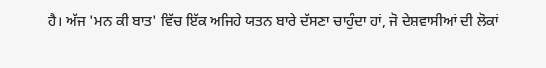ਹੈ। ਅੱਜ 'ਮਨ ਕੀ ਬਾਤ' ਵਿੱਚ ਇੱਕ ਅਜਿਹੇ ਯਤਨ ਬਾਰੇ ਦੱਸਣਾ ਚਾਹੁੰਦਾ ਹਾਂ, ਜੋ ਦੇਸ਼ਵਾਸੀਆਂ ਦੀ ਲੋਕਾਂ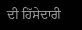ਦੀ ਹਿੱਸੇਦਾਰੀ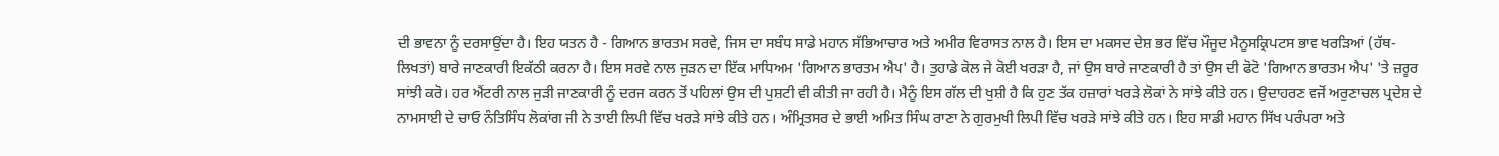ਦੀ ਭਾਵਨਾ ਨੂੰ ਦਰਸਾਉਂਦਾ ਹੈ। ਇਹ ਯਤਨ ਹੈ - ਗਿਆਨ ਭਾਰਤਮ ਸਰਵੇ, ਜਿਸ ਦਾ ਸਬੰਧ ਸਾਡੇ ਮਹਾਨ ਸੱਭਿਆਚਾਰ ਅਤੇ ਅਮੀਰ ਵਿਰਾਸਤ ਨਾਲ ਹੈ। ਇਸ ਦਾ ਮਕਸਦ ਦੇਸ਼ ਭਰ ਵਿੱਚ ਮੌਜੂਦ ਮੈਨੂਸਕ੍ਰਿਪਟਸ ਭਾਵ ਖਰੜਿਆਂ (ਹੱਥ-ਲਿਖਤਾਂ) ਬਾਰੇ ਜਾਣਕਾਰੀ ਇਕੱਠੀ ਕਰਨਾ ਹੈ। ਇਸ ਸਰਵੇ ਨਾਲ ਜੁੜਨ ਦਾ ਇੱਕ ਮਾਧਿਅਮ 'ਗਿਆਨ ਭਾਰਤਮ ਐਪ' ਹੈ। ਤੁਹਾਡੇ ਕੋਲ ਜੇ ਕੋਈ ਖਰੜਾ ਹੈ, ਜਾਂ ਉਸ ਬਾਰੇ ਜਾਣਕਾਰੀ ਹੈ ਤਾਂ ਉਸ ਦੀ ਫੋਟੋ 'ਗਿਆਨ ਭਾਰਤਮ ਐਪ' 'ਤੇ ਜ਼ਰੂਰ ਸਾਂਝੀ ਕਰੋ। ਹਰ ਐਂਟਰੀ ਨਾਲ ਜੁੜੀ ਜਾਣਕਾਰੀ ਨੂੰ ਦਰਜ ਕਰਨ ਤੋਂ ਪਹਿਲਾਂ ਉਸ ਦੀ ਪੁਸ਼ਟੀ ਵੀ ਕੀਤੀ ਜਾ ਰਹੀ ਹੈ। ਮੈਨੂੰ ਇਸ ਗੱਲ ਦੀ ਖੁਸ਼ੀ ਹੈ ਕਿ ਹੁਣ ਤੱਕ ਹਜ਼ਾਰਾਂ ਖਰੜੇ ਲੋਕਾਂ ਨੇ ਸਾਂਝੇ ਕੀਤੇ ਹਨ। ਉਦਾਹਰਣ ਵਜੋਂ ਅਰੁਣਾਚਲ ਪ੍ਰਦੇਸ਼ ਦੇ ਨਾਮਸਾਈ ਦੇ ਚਾਓ ਨੰਤਿਸਿੰਧ ਲੋਕਾਂਗ ਜੀ ਨੇ ਤਾਈ ਲਿਪੀ ਵਿੱਚ ਖਰੜੇ ਸਾਂਝੇ ਕੀਤੇ ਹਨ। ਅੰਮ੍ਰਿਤਸਰ ਦੇ ਭਾਈ ਅਮਿਤ ਸਿੰਘ ਰਾਣਾ ਨੇ ਗੁਰਮੁਖੀ ਲਿਪੀ ਵਿੱਚ ਖਰੜੇ ਸਾਂਝੇ ਕੀਤੇ ਹਨ। ਇਹ ਸਾਡੀ ਮਹਾਨ ਸਿੱਖ ਪਰੰਪਰਾ ਅਤੇ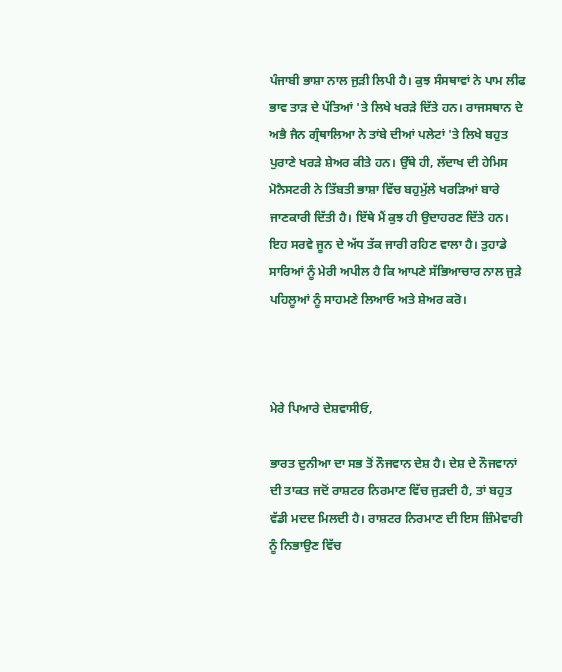ਪੰਜਾਬੀ ਭਾਸ਼ਾ ਨਾਲ ਜੁੜੀ ਲਿਪੀ ਹੈ। ਕੁਝ ਸੰਸਥਾਵਾਂ ਨੇ ਪਾਮ ਲੀਫ ਭਾਵ ਤਾੜ ਦੇ ਪੱਤਿਆਂ 'ਤੇ ਲਿਖੇ ਖਰੜੇ ਦਿੱਤੇ ਹਨ। ਰਾਜਸਥਾਨ ਦੇ ਅਭੈ ਜੈਨ ਗ੍ਰੰਥਾਲਿਆ ਨੇ ਤਾਂਬੇ ਦੀਆਂ ਪਲੇਟਾਂ 'ਤੇ ਲਿਖੇ ਬਹੁਤ ਪੁਰਾਣੇ ਖਰੜੇ ਸ਼ੇਅਰ ਕੀਤੇ ਹਨ। ਉੱਥੇ ਹੀ, ਲੱਦਾਖ ਦੀ ਹੇਮਿਸ ਮੋਨੈਸਟਰੀ ਨੇ ਤਿੱਬਤੀ ਭਾਸ਼ਾ ਵਿੱਚ ਬਹੁਮੁੱਲੇ ਖਰੜਿਆਂ ਬਾਰੇ ਜਾਣਕਾਰੀ ਦਿੱਤੀ ਹੈ। ਇੱਥੇ ਮੈਂ ਕੁਝ ਹੀ ਉਦਾਹਰਣ ਦਿੱਤੇ ਹਨ। ਇਹ ਸਰਵੇ ਜੂਨ ਦੇ ਅੱਧ ਤੱਕ ਜਾਰੀ ਰਹਿਣ ਵਾਲਾ ਹੈ। ਤੁਹਾਡੇ ਸਾਰਿਆਂ ਨੂੰ ਮੇਰੀ ਅਪੀਲ ਹੈ ਕਿ ਆਪਣੇ ਸੱਭਿਆਚਾਰ ਨਾਲ ਜੁੜੇ ਪਹਿਲੂਆਂ ਨੂੰ ਸਾਹਮਣੇ ਲਿਆਓ ਅਤੇ ਸ਼ੇਅਰ ਕਰੋ।



ਮੇਰੇ ਪਿਆਰੇ ਦੇਸ਼ਵਾਸੀਓ,

ਭਾਰਤ ਦੁਨੀਆ ਦਾ ਸਭ ਤੋਂ ਨੌਜਵਾਨ ਦੇਸ਼ ਹੈ। ਦੇਸ਼ ਦੇ ਨੌਜਵਾਨਾਂ ਦੀ ਤਾਕਤ ਜਦੋਂ ਰਾਸ਼ਟਰ ਨਿਰਮਾਣ ਵਿੱਚ ਜੁੜਦੀ ਹੈ, ਤਾਂ ਬਹੁਤ ਵੱਡੀ ਮਦਦ ਮਿਲਦੀ ਹੈ। ਰਾਸ਼ਟਰ ਨਿਰਮਾਣ ਦੀ ਇਸ ਜ਼ਿੰਮੇਵਾਰੀ ਨੂੰ ਨਿਭਾਉਣ ਵਿੱਚ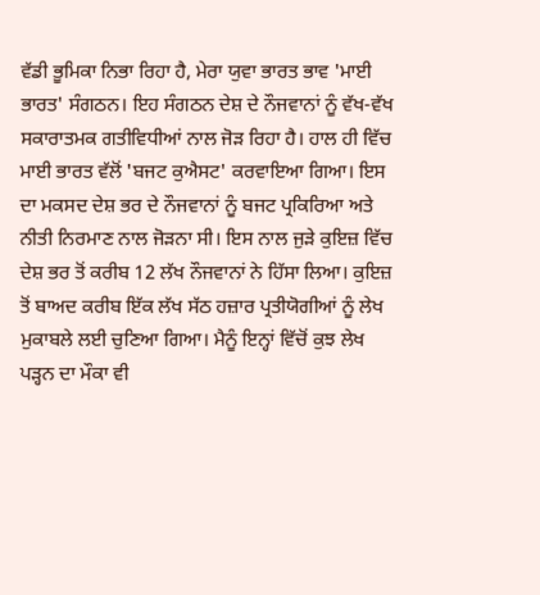ਵੱਡੀ ਭੂਮਿਕਾ ਨਿਭਾ ਰਿਹਾ ਹੈ, ਮੇਰਾ ਯੁਵਾ ਭਾਰਤ ਭਾਵ 'ਮਾਈ ਭਾਰਤ' ਸੰਗਠਨ। ਇਹ ਸੰਗਠਨ ਦੇਸ਼ ਦੇ ਨੌਜਵਾਨਾਂ ਨੂੰ ਵੱਖ-ਵੱਖ ਸਕਾਰਾਤਮਕ ਗਤੀਵਿਧੀਆਂ ਨਾਲ ਜੋੜ ਰਿਹਾ ਹੈ। ਹਾਲ ਹੀ ਵਿੱਚ ਮਾਈ ਭਾਰਤ ਵੱਲੋਂ 'ਬਜਟ ਕੁਐਸਟ' ਕਰਵਾਇਆ ਗਿਆ। ਇਸ ਦਾ ਮਕਸਦ ਦੇਸ਼ ਭਰ ਦੇ ਨੌਜਵਾਨਾਂ ਨੂੰ ਬਜਟ ਪ੍ਰਕਿਰਿਆ ਅਤੇ ਨੀਤੀ ਨਿਰਮਾਣ ਨਾਲ ਜੋੜਨਾ ਸੀ। ਇਸ ਨਾਲ ਜੁੜੇ ਕੁਇਜ਼ ਵਿੱਚ ਦੇਸ਼ ਭਰ ਤੋਂ ਕਰੀਬ 12 ਲੱਖ ਨੌਜਵਾਨਾਂ ਨੇ ਹਿੱਸਾ ਲਿਆ। ਕੁਇਜ਼ ਤੋਂ ਬਾਅਦ ਕਰੀਬ ਇੱਕ ਲੱਖ ਸੱਠ ਹਜ਼ਾਰ ਪ੍ਰਤੀਯੋਗੀਆਂ ਨੂੰ ਲੇਖ ਮੁਕਾਬਲੇ ਲਈ ਚੁਣਿਆ ਗਿਆ। ਮੈਨੂੰ ਇਨ੍ਹਾਂ ਵਿੱਚੋਂ ਕੁਝ ਲੇਖ ਪੜ੍ਹਨ ਦਾ ਮੌਕਾ ਵੀ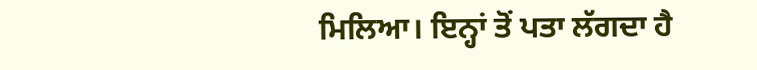ਮਿਲਿਆ। ਇਨ੍ਹਾਂ ਤੋਂ ਪਤਾ ਲੱਗਦਾ ਹੈ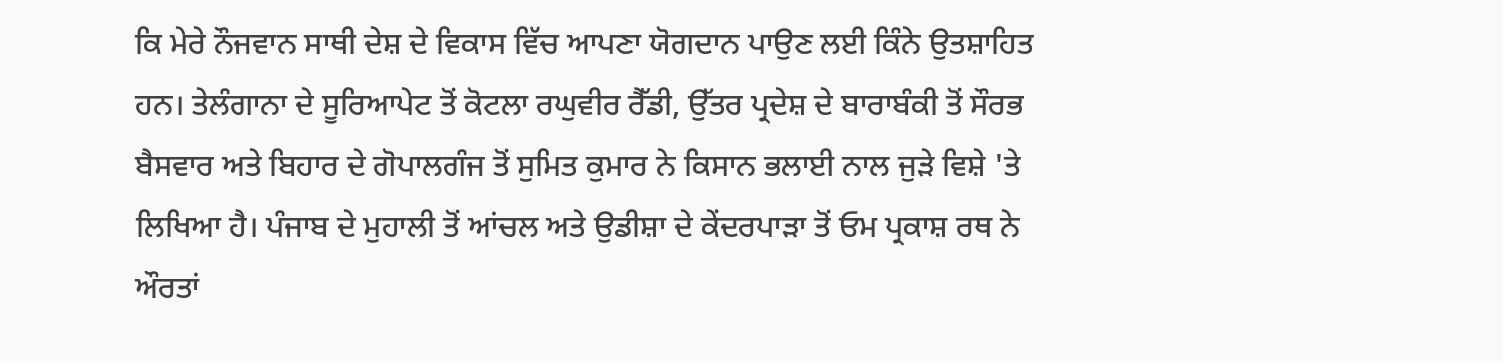ਕਿ ਮੇਰੇ ਨੌਜਵਾਨ ਸਾਥੀ ਦੇਸ਼ ਦੇ ਵਿਕਾਸ ਵਿੱਚ ਆਪਣਾ ਯੋਗਦਾਨ ਪਾਉਣ ਲਈ ਕਿੰਨੇ ਉਤਸ਼ਾਹਿਤ ਹਨ। ਤੇਲੰਗਾਨਾ ਦੇ ਸੂਰਿਆਪੇਟ ਤੋਂ ਕੋਟਲਾ ਰਘੁਵੀਰ ਰੈੱਡੀ, ਉੱਤਰ ਪ੍ਰਦੇਸ਼ ਦੇ ਬਾਰਾਬੰਕੀ ਤੋਂ ਸੌਰਭ ਬੈਸਵਾਰ ਅਤੇ ਬਿਹਾਰ ਦੇ ਗੋਪਾਲਗੰਜ ਤੋਂ ਸੁਮਿਤ ਕੁਮਾਰ ਨੇ ਕਿਸਾਨ ਭਲਾਈ ਨਾਲ ਜੁੜੇ ਵਿਸ਼ੇ 'ਤੇ ਲਿਖਿਆ ਹੈ। ਪੰਜਾਬ ਦੇ ਮੁਹਾਲੀ ਤੋਂ ਆਂਚਲ ਅਤੇ ਉਡੀਸ਼ਾ ਦੇ ਕੇਂਦਰਪਾੜਾ ਤੋਂ ਓਮ ਪ੍ਰਕਾਸ਼ ਰਥ ਨੇ ਔਰਤਾਂ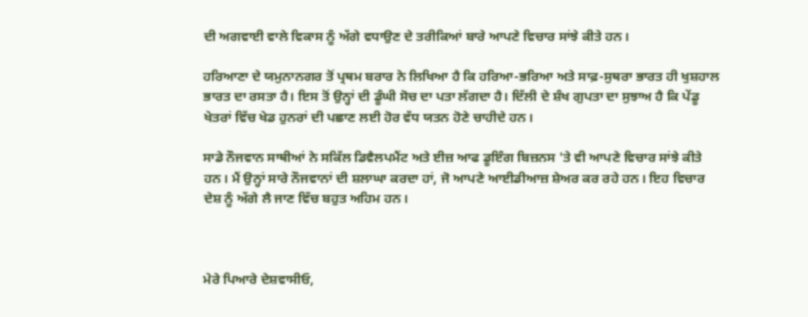ਦੀ ਅਗਵਾਈ ਵਾਲੇ ਵਿਕਾਸ ਨੂੰ ਅੱਗੇ ਵਧਾਉਣ ਦੇ ਤਰੀਕਿਆਂ ਬਾਰੇ ਆਪਣੇ ਵਿਚਾਰ ਸਾਂਝੇ ਕੀਤੇ ਹਨ।

ਹਰਿਆਣਾ ਦੇ ਯਮੁਨਾਨਗਰ ਤੋਂ ਪ੍ਰਥਮ ਬਰਾਰ ਨੇ ਲਿਖਿਆ ਹੈ ਕਿ ਹਰਿਆ-ਭਰਿਆ ਅਤੇ ਸਾਫ਼-ਸੁਥਰਾ ਭਾਰਤ ਹੀ ਖੁਸ਼ਹਾਲ ਭਾਰਤ ਦਾ ਰਸਤਾ ਹੈ। ਇਸ ਤੋਂ ਉਨ੍ਹਾਂ ਦੀ ਡੂੰਘੀ ਸੋਚ ਦਾ ਪਤਾ ਲੱਗਦਾ ਹੈ। ਦਿੱਲੀ ਦੇ ਸ਼ੰਖ ਗੁਪਤਾ ਦਾ ਸੁਝਾਅ ਹੈ ਕਿ ਪੇਂਡੂ ਖੇਤਰਾਂ ਵਿੱਚ ਖੇਡ ਹੁਨਰਾਂ ਦੀ ਪਛਾਣ ਲਈ ਹੋਰ ਵੱਧ ਯਤਨ ਹੋਣੇ ਚਾਹੀਦੇ ਹਨ।

ਸਾਡੇ ਨੌਜਵਾਨ ਸਾਥੀਆਂ ਨੇ ਸਕਿੱਲ ਡਿਵੈਲਪਮੈਂਟ ਅਤੇ ਈਜ਼ ਆਫ ਡੂਇੰਗ ਬਿਜ਼ਨਸ 'ਤੇ ਵੀ ਆਪਣੇ ਵਿਚਾਰ ਸਾਂਝੇ ਕੀਤੇ ਹਨ। ਮੈਂ ਉਨ੍ਹਾਂ ਸਾਰੇ ਨੌਜਵਾਨਾਂ ਦੀ ਸ਼ਲਾਘਾ ਕਰਦਾ ਹਾਂ, ਜੋ ਆਪਣੇ ਆਈਡੀਆਜ਼ ਸ਼ੇਅਰ ਕਰ ਰਹੇ ਹਨ। ਇਹ ਵਿਚਾਰ ਦੇਸ਼ ਨੂੰ ਅੱਗੇ ਲੈ ਜਾਣ ਵਿੱਚ ਬਹੁਤ ਅਹਿਮ ਹਨ।



ਮੇਰੇ ਪਿਆਰੇ ਦੇਸ਼ਵਾਸੀਓ,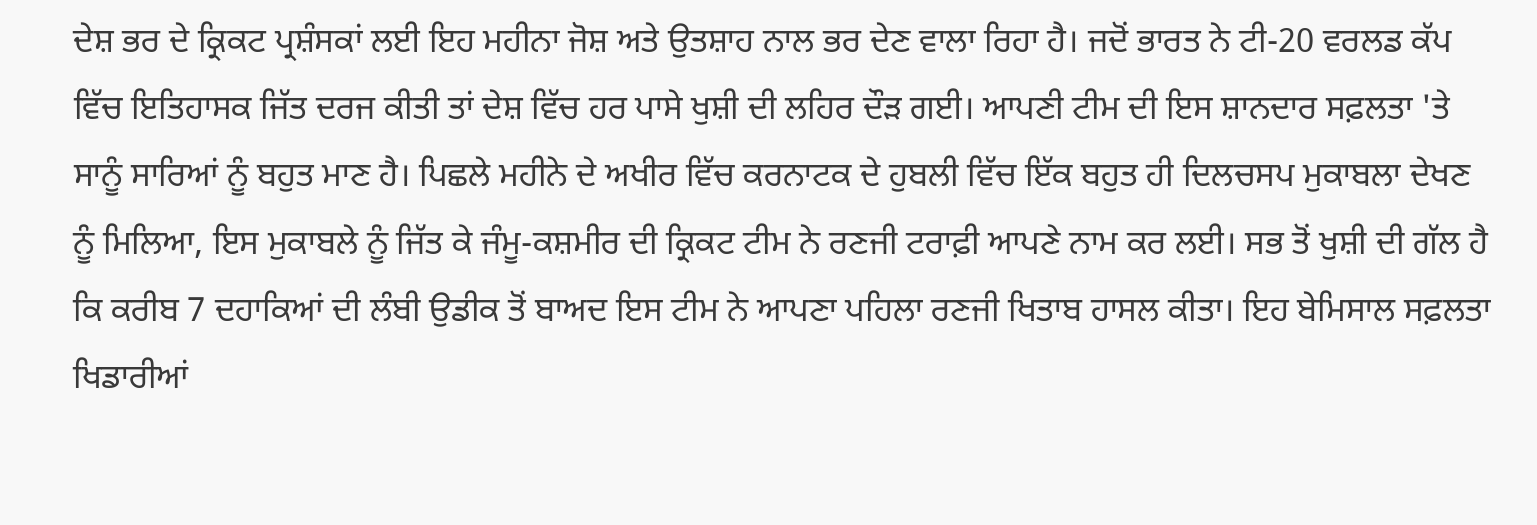ਦੇਸ਼ ਭਰ ਦੇ ਕ੍ਰਿਕਟ ਪ੍ਰਸ਼ੰਸਕਾਂ ਲਈ ਇਹ ਮਹੀਨਾ ਜੋਸ਼ ਅਤੇ ਉਤਸ਼ਾਹ ਨਾਲ ਭਰ ਦੇਣ ਵਾਲਾ ਰਿਹਾ ਹੈ। ਜਦੋਂ ਭਾਰਤ ਨੇ ਟੀ-20 ਵਰਲਡ ਕੱਪ ਵਿੱਚ ਇਤਿਹਾਸਕ ਜਿੱਤ ਦਰਜ ਕੀਤੀ ਤਾਂ ਦੇਸ਼ ਵਿੱਚ ਹਰ ਪਾਸੇ ਖੁਸ਼ੀ ਦੀ ਲਹਿਰ ਦੌੜ ਗਈ। ਆਪਣੀ ਟੀਮ ਦੀ ਇਸ ਸ਼ਾਨਦਾਰ ਸਫ਼ਲਤਾ 'ਤੇ ਸਾਨੂੰ ਸਾਰਿਆਂ ਨੂੰ ਬਹੁਤ ਮਾਣ ਹੈ। ਪਿਛਲੇ ਮਹੀਨੇ ਦੇ ਅਖੀਰ ਵਿੱਚ ਕਰਨਾਟਕ ਦੇ ਹੁਬਲੀ ਵਿੱਚ ਇੱਕ ਬਹੁਤ ਹੀ ਦਿਲਚਸਪ ਮੁਕਾਬਲਾ ਦੇਖਣ ਨੂੰ ਮਿਲਿਆ, ਇਸ ਮੁਕਾਬਲੇ ਨੂੰ ਜਿੱਤ ਕੇ ਜੰਮੂ-ਕਸ਼ਮੀਰ ਦੀ ਕ੍ਰਿਕਟ ਟੀਮ ਨੇ ਰਣਜੀ ਟਰਾਫ਼ੀ ਆਪਣੇ ਨਾਮ ਕਰ ਲਈ। ਸਭ ਤੋਂ ਖੁਸ਼ੀ ਦੀ ਗੱਲ ਹੈ ਕਿ ਕਰੀਬ 7 ਦਹਾਕਿਆਂ ਦੀ ਲੰਬੀ ਉਡੀਕ ਤੋਂ ਬਾਅਦ ਇਸ ਟੀਮ ਨੇ ਆਪਣਾ ਪਹਿਲਾ ਰਣਜੀ ਖਿਤਾਬ ਹਾਸਲ ਕੀਤਾ। ਇਹ ਬੇਮਿਸਾਲ ਸਫ਼ਲਤਾ ਖਿਡਾਰੀਆਂ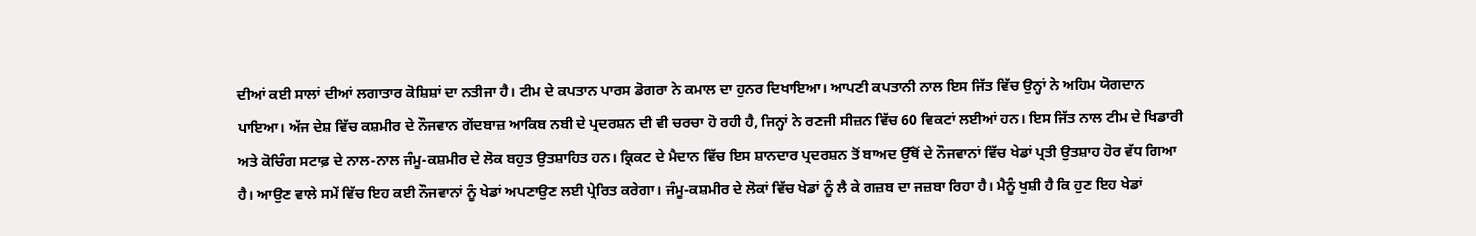ਦੀਆਂ ਕਈ ਸਾਲਾਂ ਦੀਆਂ ਲਗਾਤਾਰ ਕੋਸ਼ਿਸ਼ਾਂ ਦਾ ਨਤੀਜਾ ਹੈ। ਟੀਮ ਦੇ ਕਪਤਾਨ ਪਾਰਸ ਡੋਗਰਾ ਨੇ ਕਮਾਲ ਦਾ ਹੁਨਰ ਦਿਖਾਇਆ। ਆਪਣੀ ਕਪਤਾਨੀ ਨਾਲ ਇਸ ਜਿੱਤ ਵਿੱਚ ਉਨ੍ਹਾਂ ਨੇ ਅਹਿਮ ਯੋਗਦਾਨ ਪਾਇਆ। ਅੱਜ ਦੇਸ਼ ਵਿੱਚ ਕਸ਼ਮੀਰ ਦੇ ਨੌਜਵਾਨ ਗੇਂਦਬਾਜ਼ ਆਕਿਬ ਨਬੀ ਦੇ ਪ੍ਰਦਰਸ਼ਨ ਦੀ ਵੀ ਚਰਚਾ ਹੋ ਰਹੀ ਹੈ, ਜਿਨ੍ਹਾਂ ਨੇ ਰਣਜੀ ਸੀਜ਼ਨ ਵਿੱਚ 60 ਵਿਕਟਾਂ ਲਈਆਂ ਹਨ। ਇਸ ਜਿੱਤ ਨਾਲ ਟੀਮ ਦੇ ਖਿਡਾਰੀ ਅਤੇ ਕੋਚਿੰਗ ਸਟਾਫ਼ ਦੇ ਨਾਲ-ਨਾਲ ਜੰਮੂ-ਕਸ਼ਮੀਰ ਦੇ ਲੋਕ ਬਹੁਤ ਉਤਸ਼ਾਹਿਤ ਹਨ। ਕ੍ਰਿਕਟ ਦੇ ਮੈਦਾਨ ਵਿੱਚ ਇਸ ਸ਼ਾਨਦਾਰ ਪ੍ਰਦਰਸ਼ਨ ਤੋਂ ਬਾਅਦ ਉੱਥੋਂ ਦੇ ਨੌਜਵਾਨਾਂ ਵਿੱਚ ਖੇਡਾਂ ਪ੍ਰਤੀ ਉਤਸ਼ਾਹ ਹੋਰ ਵੱਧ ਗਿਆ ਹੈ। ਆਉਣ ਵਾਲੇ ਸਮੇਂ ਵਿੱਚ ਇਹ ਕਈ ਨੌਜਵਾਨਾਂ ਨੂੰ ਖੇਡਾਂ ਅਪਣਾਉਣ ਲਈ ਪ੍ਰੇਰਿਤ ਕਰੇਗਾ। ਜੰਮੂ-ਕਸ਼ਮੀਰ ਦੇ ਲੋਕਾਂ ਵਿੱਚ ਖੇਡਾਂ ਨੂੰ ਲੈ ਕੇ ਗਜ਼ਬ ਦਾ ਜਜ਼ਬਾ ਰਿਹਾ ਹੈ। ਮੈਨੂੰ ਖੁਸ਼ੀ ਹੈ ਕਿ ਹੁਣ ਇਹ ਖੇਡਾਂ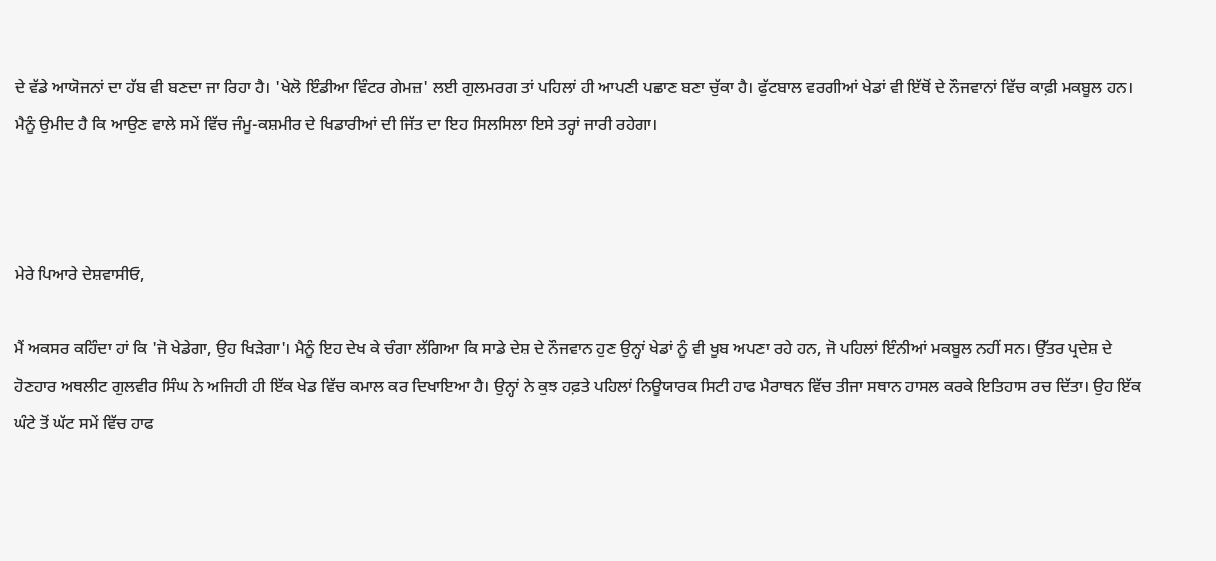ਦੇ ਵੱਡੇ ਆਯੋਜਨਾਂ ਦਾ ਹੱਬ ਵੀ ਬਣਦਾ ਜਾ ਰਿਹਾ ਹੈ। 'ਖੇਲੋ ਇੰਡੀਆ ਵਿੰਟਰ ਗੇਮਜ਼' ਲਈ ਗੁਲਮਰਗ ਤਾਂ ਪਹਿਲਾਂ ਹੀ ਆਪਣੀ ਪਛਾਣ ਬਣਾ ਚੁੱਕਾ ਹੈ। ਫੁੱਟਬਾਲ ਵਰਗੀਆਂ ਖੇਡਾਂ ਵੀ ਇੱਥੋਂ ਦੇ ਨੌਜਵਾਨਾਂ ਵਿੱਚ ਕਾਫ਼ੀ ਮਕਬੂਲ ਹਨ। ਮੈਨੂੰ ਉਮੀਦ ਹੈ ਕਿ ਆਉਣ ਵਾਲੇ ਸਮੇਂ ਵਿੱਚ ਜੰਮੂ-ਕਸ਼ਮੀਰ ਦੇ ਖਿਡਾਰੀਆਂ ਦੀ ਜਿੱਤ ਦਾ ਇਹ ਸਿਲਸਿਲਾ ਇਸੇ ਤਰ੍ਹਾਂ ਜਾਰੀ ਰਹੇਗਾ।



ਮੇਰੇ ਪਿਆਰੇ ਦੇਸ਼ਵਾਸੀਓ,

ਮੈਂ ਅਕਸਰ ਕਹਿੰਦਾ ਹਾਂ ਕਿ 'ਜੋ ਖੇਡੇਗਾ, ਉਹ ਖਿੜੇਗਾ'। ਮੈਨੂੰ ਇਹ ਦੇਖ ਕੇ ਚੰਗਾ ਲੱਗਿਆ ਕਿ ਸਾਡੇ ਦੇਸ਼ ਦੇ ਨੌਜਵਾਨ ਹੁਣ ਉਨ੍ਹਾਂ ਖੇਡਾਂ ਨੂੰ ਵੀ ਖੂਬ ਅਪਣਾ ਰਹੇ ਹਨ, ਜੋ ਪਹਿਲਾਂ ਇੰਨੀਆਂ ਮਕਬੂਲ ਨਹੀਂ ਸਨ। ਉੱਤਰ ਪ੍ਰਦੇਸ਼ ਦੇ ਹੋਣਹਾਰ ਅਥਲੀਟ ਗੁਲਵੀਰ ਸਿੰਘ ਨੇ ਅਜਿਹੀ ਹੀ ਇੱਕ ਖੇਡ ਵਿੱਚ ਕਮਾਲ ਕਰ ਦਿਖਾਇਆ ਹੈ। ਉਨ੍ਹਾਂ ਨੇ ਕੁਝ ਹਫ਼ਤੇ ਪਹਿਲਾਂ ਨਿਊਯਾਰਕ ਸਿਟੀ ਹਾਫ ਮੈਰਾਥਨ ਵਿੱਚ ਤੀਜਾ ਸਥਾਨ ਹਾਸਲ ਕਰਕੇ ਇਤਿਹਾਸ ਰਚ ਦਿੱਤਾ। ਉਹ ਇੱਕ ਘੰਟੇ ਤੋਂ ਘੱਟ ਸਮੇਂ ਵਿੱਚ ਹਾਫ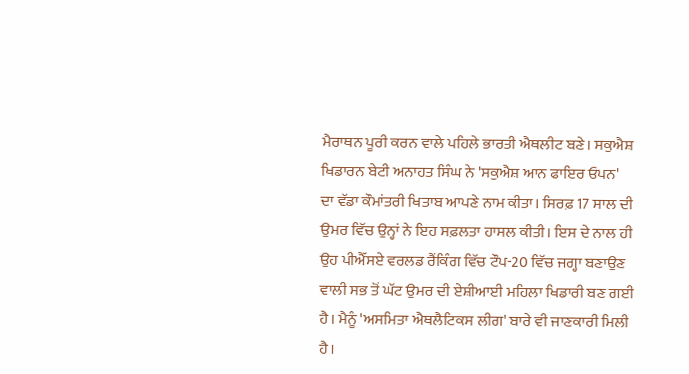ਮੈਰਾਥਨ ਪੂਰੀ ਕਰਨ ਵਾਲੇ ਪਹਿਲੇ ਭਾਰਤੀ ਐਥਲੀਟ ਬਣੇ। ਸਕੁਐਸ਼ ਖਿਡਾਰਨ ਬੇਟੀ ਅਨਾਹਤ ਸਿੰਘ ਨੇ 'ਸਕੁਐਸ਼ ਆਨ ਫਾਇਰ ਓਪਨ' ਦਾ ਵੱਡਾ ਕੌਮਾਂਤਰੀ ਖਿਤਾਬ ਆਪਣੇ ਨਾਮ ਕੀਤਾ। ਸਿਰਫ਼ 17 ਸਾਲ ਦੀ ਉਮਰ ਵਿੱਚ ਉਨ੍ਹਾਂ ਨੇ ਇਹ ਸਫ਼ਲਤਾ ਹਾਸਲ ਕੀਤੀ। ਇਸ ਦੇ ਨਾਲ ਹੀ ਉਹ ਪੀਐੱਸਏ ਵਰਲਡ ਰੈਂਕਿੰਗ ਵਿੱਚ ਟੌਪ-20 ਵਿੱਚ ਜਗ੍ਹਾ ਬਣਾਉਣ ਵਾਲੀ ਸਭ ਤੋਂ ਘੱਟ ਉਮਰ ਦੀ ਏਸ਼ੀਆਈ ਮਹਿਲਾ ਖਿਡਾਰੀ ਬਣ ਗਈ ਹੈ। ਮੈਨੂੰ 'ਅਸਮਿਤਾ ਐਥਲੈਟਿਕਸ ਲੀਗ' ਬਾਰੇ ਵੀ ਜਾਣਕਾਰੀ ਮਿਲੀ ਹੈ।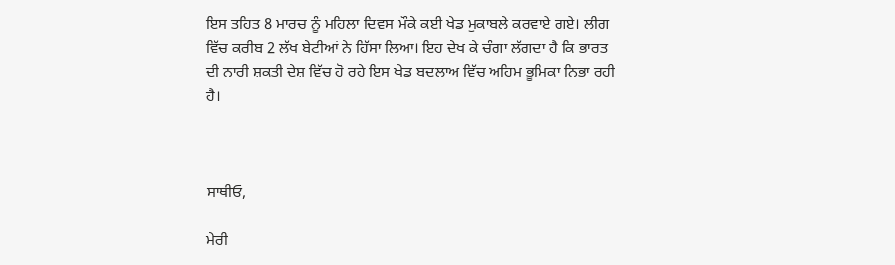ਇਸ ਤਹਿਤ 8 ਮਾਰਚ ਨੂੰ ਮਹਿਲਾ ਦਿਵਸ ਮੌਕੇ ਕਈ ਖੇਡ ਮੁਕਾਬਲੇ ਕਰਵਾਏ ਗਏ। ਲੀਗ ਵਿੱਚ ਕਰੀਬ 2 ਲੱਖ ਬੇਟੀਆਂ ਨੇ ਹਿੱਸਾ ਲਿਆ। ਇਹ ਦੇਖ ਕੇ ਚੰਗਾ ਲੱਗਦਾ ਹੈ ਕਿ ਭਾਰਤ ਦੀ ਨਾਰੀ ਸ਼ਕਤੀ ਦੇਸ਼ ਵਿੱਚ ਹੋ ਰਹੇ ਇਸ ਖੇਡ ਬਦਲਾਅ ਵਿੱਚ ਅਹਿਮ ਭੂਮਿਕਾ ਨਿਭਾ ਰਹੀ ਹੈ।



ਸਾਥੀਓ,

ਮੇਰੀ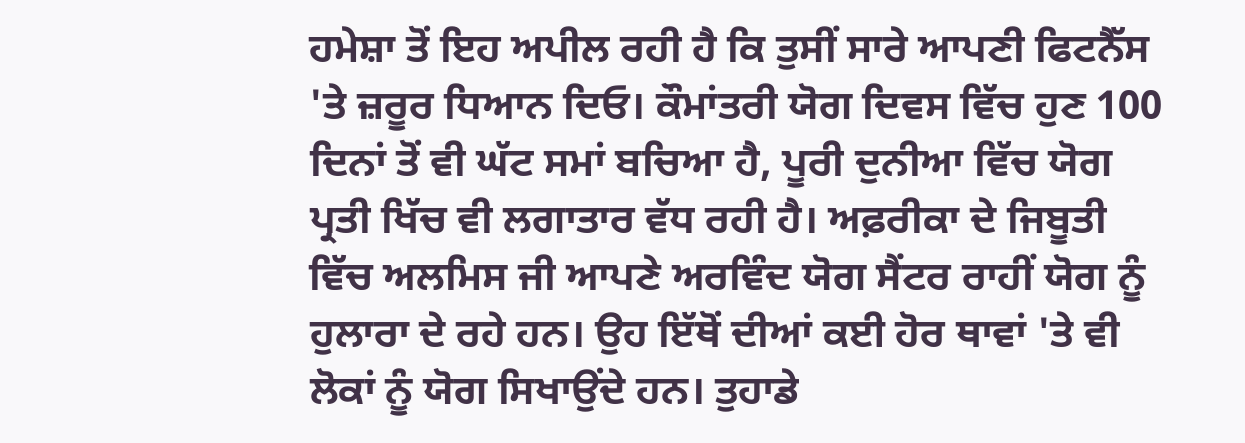ਹਮੇਸ਼ਾ ਤੋਂ ਇਹ ਅਪੀਲ ਰਹੀ ਹੈ ਕਿ ਤੁਸੀਂ ਸਾਰੇ ਆਪਣੀ ਫਿਟਨੈੱਸ 'ਤੇ ਜ਼ਰੂਰ ਧਿਆਨ ਦਿਓ। ਕੌਮਾਂਤਰੀ ਯੋਗ ਦਿਵਸ ਵਿੱਚ ਹੁਣ 100 ਦਿਨਾਂ ਤੋਂ ਵੀ ਘੱਟ ਸਮਾਂ ਬਚਿਆ ਹੈ, ਪੂਰੀ ਦੁਨੀਆ ਵਿੱਚ ਯੋਗ ਪ੍ਰਤੀ ਖਿੱਚ ਵੀ ਲਗਾਤਾਰ ਵੱਧ ਰਹੀ ਹੈ। ਅਫ਼ਰੀਕਾ ਦੇ ਜਿਬੂਤੀ ਵਿੱਚ ਅਲਮਿਸ ਜੀ ਆਪਣੇ ਅਰਵਿੰਦ ਯੋਗ ਸੈਂਟਰ ਰਾਹੀਂ ਯੋਗ ਨੂੰ ਹੁਲਾਰਾ ਦੇ ਰਹੇ ਹਨ। ਉਹ ਇੱਥੋਂ ਦੀਆਂ ਕਈ ਹੋਰ ਥਾਵਾਂ 'ਤੇ ਵੀ ਲੋਕਾਂ ਨੂੰ ਯੋਗ ਸਿਖਾਉਂਦੇ ਹਨ। ਤੁਹਾਡੇ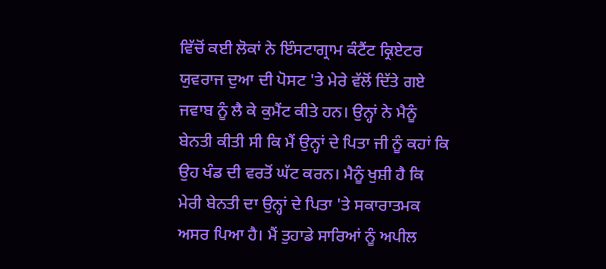ਵਿੱਚੋਂ ਕਈ ਲੋਕਾਂ ਨੇ ਇੰਸਟਾਗ੍ਰਾਮ ਕੰਟੈਂਟ ਕ੍ਰਿਏਟਰ ਯੁਵਰਾਜ ਦੁਆ ਦੀ ਪੋਸਟ 'ਤੇ ਮੇਰੇ ਵੱਲੋਂ ਦਿੱਤੇ ਗਏ ਜਵਾਬ ਨੂੰ ਲੈ ਕੇ ਕੁਮੈਂਟ ਕੀਤੇ ਹਨ। ਉਨ੍ਹਾਂ ਨੇ ਮੈਨੂੰ ਬੇਨਤੀ ਕੀਤੀ ਸੀ ਕਿ ਮੈਂ ਉਨ੍ਹਾਂ ਦੇ ਪਿਤਾ ਜੀ ਨੂੰ ਕਹਾਂ ਕਿ ਉਹ ਖੰਡ ਦੀ ਵਰਤੋਂ ਘੱਟ ਕਰਨ। ਮੈਨੂੰ ਖੁਸ਼ੀ ਹੈ ਕਿ ਮੇਰੀ ਬੇਨਤੀ ਦਾ ਉਨ੍ਹਾਂ ਦੇ ਪਿਤਾ 'ਤੇ ਸਕਾਰਾਤਮਕ ਅਸਰ ਪਿਆ ਹੈ। ਮੈਂ ਤੁਹਾਡੇ ਸਾਰਿਆਂ ਨੂੰ ਅਪੀਲ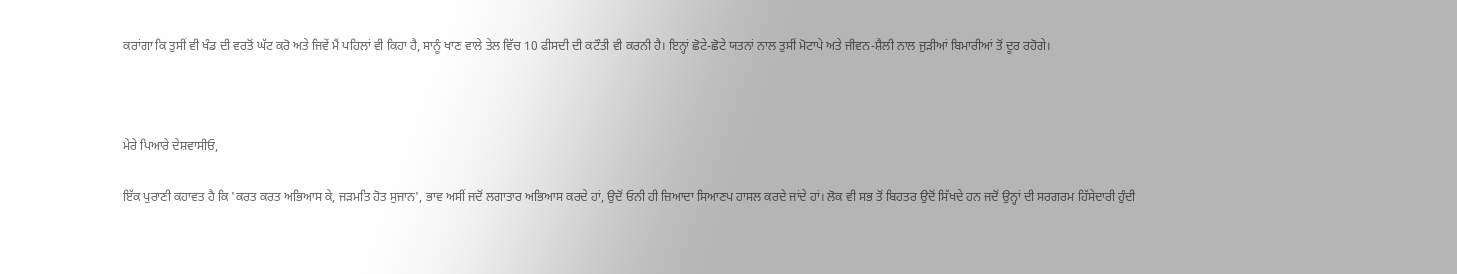ਕਰਾਂਗਾ ਕਿ ਤੁਸੀਂ ਵੀ ਖੰਡ ਦੀ ਵਰਤੋਂ ਘੱਟ ਕਰੋ ਅਤੇ ਜਿਵੇਂ ਮੈਂ ਪਹਿਲਾਂ ਵੀ ਕਿਹਾ ਹੈ, ਸਾਨੂੰ ਖਾਣ ਵਾਲੇ ਤੇਲ ਵਿੱਚ 10 ਫੀਸਦੀ ਦੀ ਕਟੌਤੀ ਵੀ ਕਰਨੀ ਹੈ। ਇਨ੍ਹਾਂ ਛੋਟੇ-ਛੋਟੇ ਯਤਨਾਂ ਨਾਲ ਤੁਸੀਂ ਮੋਟਾਪੇ ਅਤੇ ਜੀਵਨ-ਸ਼ੈਲੀ ਨਾਲ ਜੁੜੀਆਂ ਬਿਮਾਰੀਆਂ ਤੋਂ ਦੂਰ ਰਹੋਗੇ।



ਮੇਰੇ ਪਿਆਰੇ ਦੇਸ਼ਵਾਸੀਓ,

ਇੱਕ ਪੁਰਾਣੀ ਕਹਾਵਤ ਹੈ ਕਿ 'ਕਰਤ ਕਰਤ ਅਭਿਆਸ ਕੇ, ਜੜਮਤਿ ਹੋਤ ਸੁਜਾਨ', ਭਾਵ ਅਸੀਂ ਜਦੋਂ ਲਗਾਤਾਰ ਅਭਿਆਸ ਕਰਦੇ ਹਾਂ, ਉਦੋਂ ਓਨੀ ਹੀ ਜ਼ਿਆਦਾ ਸਿਆਣਪ ਹਾਸਲ ਕਰਦੇ ਜਾਂਦੇ ਹਾਂ। ਲੋਕ ਵੀ ਸਭ ਤੋਂ ਬਿਹਤਰ ਉਦੋਂ ਸਿੱਖਦੇ ਹਨ ਜਦੋਂ ਉਨ੍ਹਾਂ ਦੀ ਸਰਗਰਮ ਹਿੱਸੇਦਾਰੀ ਹੁੰਦੀ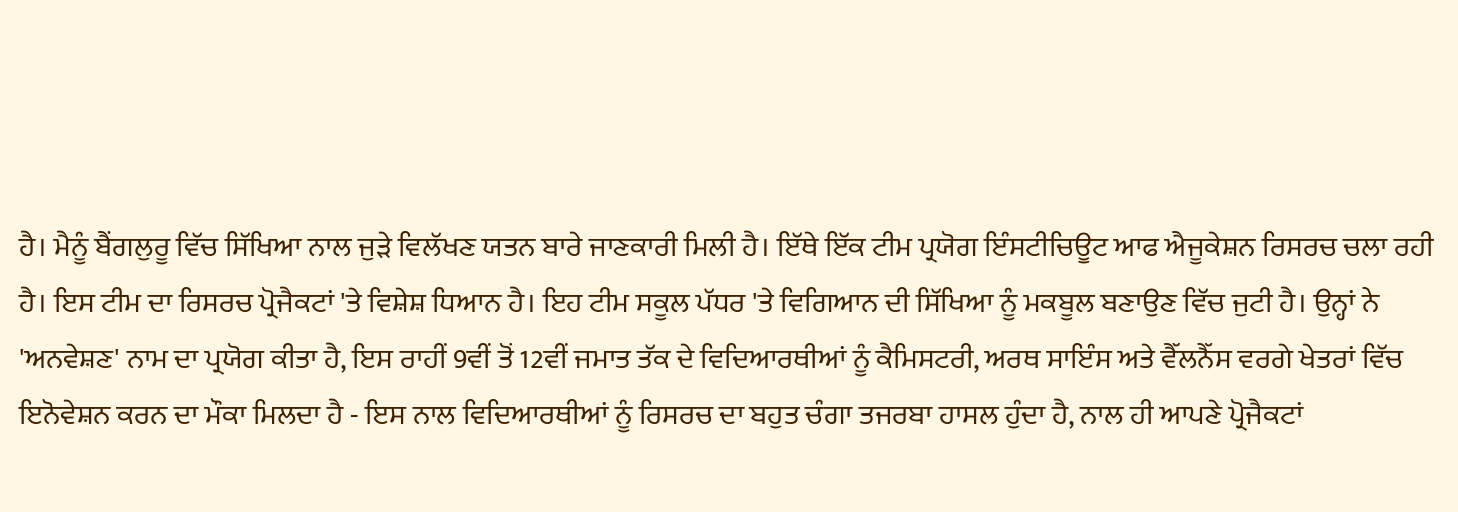ਹੈ। ਮੈਨੂੰ ਬੈਂਗਲੁਰੂ ਵਿੱਚ ਸਿੱਖਿਆ ਨਾਲ ਜੁੜੇ ਵਿਲੱਖਣ ਯਤਨ ਬਾਰੇ ਜਾਣਕਾਰੀ ਮਿਲੀ ਹੈ। ਇੱਥੇ ਇੱਕ ਟੀਮ ਪ੍ਰਯੋਗ ਇੰਸਟੀਚਿਊਟ ਆਫ ਐਜੂਕੇਸ਼ਨ ਰਿਸਰਚ ਚਲਾ ਰਹੀ ਹੈ। ਇਸ ਟੀਮ ਦਾ ਰਿਸਰਚ ਪ੍ਰੋਜੈਕਟਾਂ 'ਤੇ ਵਿਸ਼ੇਸ਼ ਧਿਆਨ ਹੈ। ਇਹ ਟੀਮ ਸਕੂਲ ਪੱਧਰ 'ਤੇ ਵਿਗਿਆਨ ਦੀ ਸਿੱਖਿਆ ਨੂੰ ਮਕਬੂਲ ਬਣਾਉਣ ਵਿੱਚ ਜੁਟੀ ਹੈ। ਉਨ੍ਹਾਂ ਨੇ 'ਅਨਵੇਸ਼ਣ' ਨਾਮ ਦਾ ਪ੍ਰਯੋਗ ਕੀਤਾ ਹੈ, ਇਸ ਰਾਹੀਂ 9ਵੀਂ ਤੋਂ 12ਵੀਂ ਜਮਾਤ ਤੱਕ ਦੇ ਵਿਦਿਆਰਥੀਆਂ ਨੂੰ ਕੈਮਿਸਟਰੀ, ਅਰਥ ਸਾਇੰਸ ਅਤੇ ਵੈੱਲਨੈੱਸ ਵਰਗੇ ਖੇਤਰਾਂ ਵਿੱਚ ਇਨੋਵੇਸ਼ਨ ਕਰਨ ਦਾ ਮੌਕਾ ਮਿਲਦਾ ਹੈ - ਇਸ ਨਾਲ ਵਿਦਿਆਰਥੀਆਂ ਨੂੰ ਰਿਸਰਚ ਦਾ ਬਹੁਤ ਚੰਗਾ ਤਜਰਬਾ ਹਾਸਲ ਹੁੰਦਾ ਹੈ, ਨਾਲ ਹੀ ਆਪਣੇ ਪ੍ਰੋਜੈਕਟਾਂ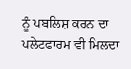ਨੂੰ ਪਬਲਿਸ਼ ਕਰਨ ਦਾ ਪਲੇਟਫਾਰਮ ਵੀ ਮਿਲਦਾ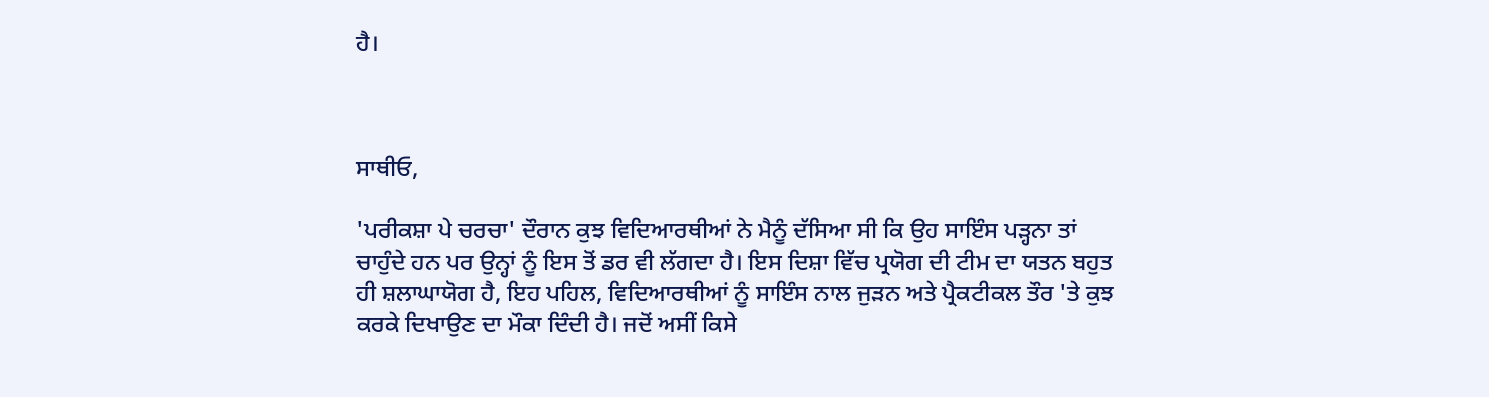ਹੈ।



ਸਾਥੀਓ,

'ਪਰੀਕਸ਼ਾ ਪੇ ਚਰਚਾ' ਦੌਰਾਨ ਕੁਝ ਵਿਦਿਆਰਥੀਆਂ ਨੇ ਮੈਨੂੰ ਦੱਸਿਆ ਸੀ ਕਿ ਉਹ ਸਾਇੰਸ ਪੜ੍ਹਨਾ ਤਾਂ ਚਾਹੁੰਦੇ ਹਨ ਪਰ ਉਨ੍ਹਾਂ ਨੂੰ ਇਸ ਤੋਂ ਡਰ ਵੀ ਲੱਗਦਾ ਹੈ। ਇਸ ਦਿਸ਼ਾ ਵਿੱਚ ਪ੍ਰਯੋਗ ਦੀ ਟੀਮ ਦਾ ਯਤਨ ਬਹੁਤ ਹੀ ਸ਼ਲਾਘਾਯੋਗ ਹੈ, ਇਹ ਪਹਿਲ, ਵਿਦਿਆਰਥੀਆਂ ਨੂੰ ਸਾਇੰਸ ਨਾਲ ਜੁੜਨ ਅਤੇ ਪ੍ਰੈਕਟੀਕਲ ਤੌਰ 'ਤੇ ਕੁਝ ਕਰਕੇ ਦਿਖਾਉਣ ਦਾ ਮੌਕਾ ਦਿੰਦੀ ਹੈ। ਜਦੋਂ ਅਸੀਂ ਕਿਸੇ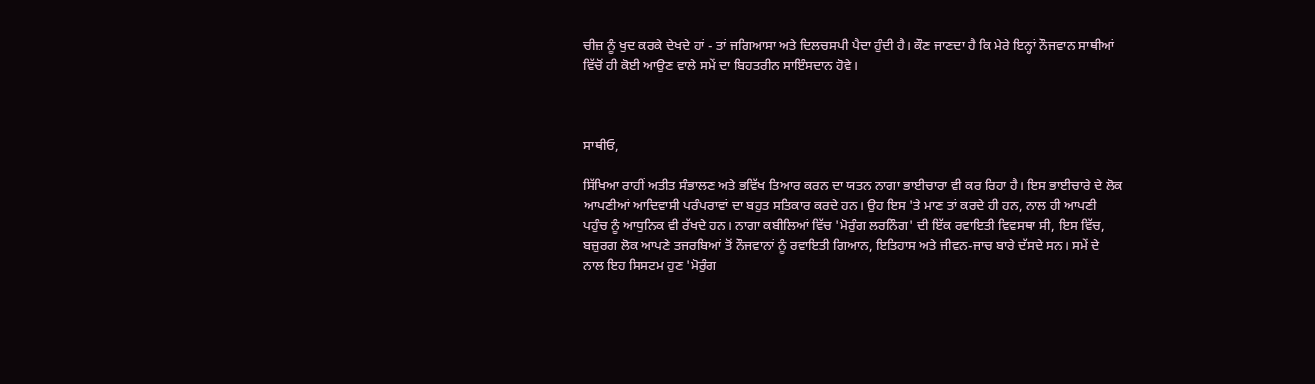ਚੀਜ਼ ਨੂੰ ਖੁਦ ਕਰਕੇ ਦੇਖਦੇ ਹਾਂ - ਤਾਂ ਜਗਿਆਸਾ ਅਤੇ ਦਿਲਚਸਪੀ ਪੈਦਾ ਹੁੰਦੀ ਹੈ। ਕੌਣ ਜਾਣਦਾ ਹੈ ਕਿ ਮੇਰੇ ਇਨ੍ਹਾਂ ਨੌਜਵਾਨ ਸਾਥੀਆਂ ਵਿੱਚੋਂ ਹੀ ਕੋਈ ਆਉਣ ਵਾਲੇ ਸਮੇਂ ਦਾ ਬਿਹਤਰੀਨ ਸਾਇੰਸਦਾਨ ਹੋਵੇ।



ਸਾਥੀਓ,

ਸਿੱਖਿਆ ਰਾਹੀਂ ਅਤੀਤ ਸੰਭਾਲਣ ਅਤੇ ਭਵਿੱਖ ਤਿਆਰ ਕਰਨ ਦਾ ਯਤਨ ਨਾਗਾ ਭਾਈਚਾਰਾ ਵੀ ਕਰ ਰਿਹਾ ਹੈ। ਇਸ ਭਾਈਚਾਰੇ ਦੇ ਲੋਕ ਆਪਣੀਆਂ ਆਦਿਵਾਸੀ ਪਰੰਪਰਾਵਾਂ ਦਾ ਬਹੁਤ ਸਤਿਕਾਰ ਕਰਦੇ ਹਨ। ਉਹ ਇਸ 'ਤੇ ਮਾਣ ਤਾਂ ਕਰਦੇ ਹੀ ਹਨ, ਨਾਲ ਹੀ ਆਪਣੀ ਪਹੁੰਚ ਨੂੰ ਆਧੁਨਿਕ ਵੀ ਰੱਖਦੇ ਹਨ। ਨਾਗਾ ਕਬੀਲਿਆਂ ਵਿੱਚ 'ਮੋਰੁੰਗ ਲਰਨਿੰਗ' ਦੀ ਇੱਕ ਰਵਾਇਤੀ ਵਿਵਸਥਾ ਸੀ, ਇਸ ਵਿੱਚ, ਬਜ਼ੁਰਗ ਲੋਕ ਆਪਣੇ ਤਜਰਬਿਆਂ ਤੋਂ ਨੌਜਵਾਨਾਂ ਨੂੰ ਰਵਾਇਤੀ ਗਿਆਨ, ਇਤਿਹਾਸ ਅਤੇ ਜੀਵਨ-ਜਾਚ ਬਾਰੇ ਦੱਸਦੇ ਸਨ। ਸਮੇਂ ਦੇ ਨਾਲ ਇਹ ਸਿਸਟਮ ਹੁਣ 'ਮੋਰੁੰਗ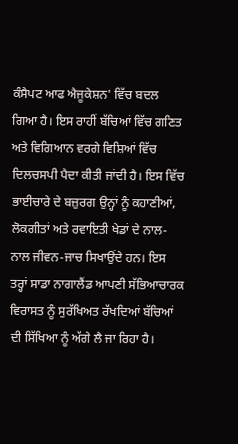ਕੰਸੈਪਟ ਆਫ ਐਜੂਕੇਸ਼ਨ' ਵਿੱਚ ਬਦਲ ਗਿਆ ਹੈ। ਇਸ ਰਾਹੀਂ ਬੱਚਿਆਂ ਵਿੱਚ ਗਣਿਤ ਅਤੇ ਵਿਗਿਆਨ ਵਰਗੇ ਵਿਸ਼ਿਆਂ ਵਿੱਚ ਦਿਲਚਸਪੀ ਪੈਦਾ ਕੀਤੀ ਜਾਂਦੀ ਹੈ। ਇਸ ਵਿੱਚ ਭਾਈਚਾਰੇ ਦੇ ਬਜ਼ੁਰਗ ਉਨ੍ਹਾਂ ਨੂੰ ਕਹਾਣੀਆਂ, ਲੋਕਗੀਤਾਂ ਅਤੇ ਰਵਾਇਤੀ ਖੇਡਾਂ ਦੇ ਨਾਲ-ਨਾਲ ਜੀਵਨ-ਜਾਚ ਸਿਖਾਉਂਦੇ ਹਨ। ਇਸ ਤਰ੍ਹਾਂ ਸਾਡਾ ਨਾਗਾਲੈਂਡ ਆਪਣੀ ਸੱਭਿਆਚਾਰਕ ਵਿਰਾਸਤ ਨੂੰ ਸੁਰੱਖਿਅਤ ਰੱਖਦਿਆਂ ਬੱਚਿਆਂ ਦੀ ਸਿੱਖਿਆ ਨੂੰ ਅੱਗੇ ਲੈ ਜਾ ਰਿਹਾ ਹੈ।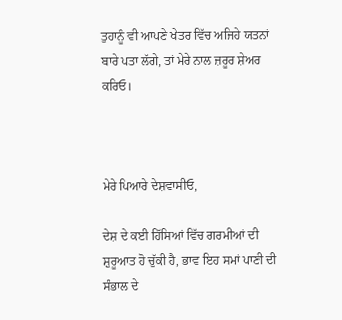ਤੁਹਾਨੂੰ ਵੀ ਆਪਣੇ ਖੇਤਰ ਵਿੱਚ ਅਜਿਹੇ ਯਤਨਾਂ ਬਾਰੇ ਪਤਾ ਲੱਗੇ, ਤਾਂ ਮੇਰੇ ਨਾਲ ਜ਼ਰੂਰ ਸ਼ੇਅਰ ਕਰਿਓ।



ਮੇਰੇ ਪਿਆਰੇ ਦੇਸ਼ਵਾਸੀਓ,

ਦੇਸ਼ ਦੇ ਕਈ ਹਿੱਸਿਆਂ ਵਿੱਚ ਗਰਮੀਆਂ ਦੀ ਸ਼ੁਰੂਆਤ ਹੋ ਚੁੱਕੀ ਹੈ, ਭਾਵ ਇਹ ਸਮਾਂ ਪਾਣੀ ਦੀ ਸੰਭਾਲ ਦੇ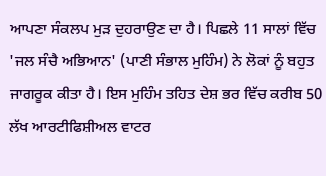ਆਪਣਾ ਸੰਕਲਪ ਮੁੜ ਦੁਹਰਾਉਣ ਦਾ ਹੈ। ਪਿਛਲੇ 11 ਸਾਲਾਂ ਵਿੱਚ 'ਜਲ ਸੰਚੈ ਅਭਿਆਨ' (ਪਾਣੀ ਸੰਭਾਲ ਮੁਹਿੰਮ) ਨੇ ਲੋਕਾਂ ਨੂੰ ਬਹੁਤ ਜਾਗਰੂਕ ਕੀਤਾ ਹੈ। ਇਸ ਮੁਹਿੰਮ ਤਹਿਤ ਦੇਸ਼ ਭਰ ਵਿੱਚ ਕਰੀਬ 50 ਲੱਖ ਆਰਟੀਫਿਸ਼ੀਅਲ ਵਾਟਰ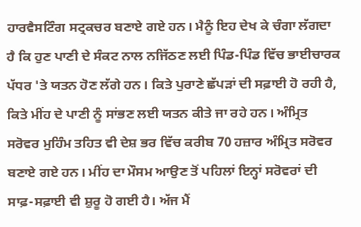ਹਾਰਵੈਸਟਿੰਗ ਸਟ੍ਰਕਚਰ ਬਣਾਏ ਗਏ ਹਨ। ਮੈਨੂੰ ਇਹ ਦੇਖ ਕੇ ਚੰਗਾ ਲੱਗਦਾ ਹੈ ਕਿ ਹੁਣ ਪਾਣੀ ਦੇ ਸੰਕਟ ਨਾਲ ਨਜਿੱਠਣ ਲਈ ਪਿੰਡ-ਪਿੰਡ ਵਿੱਚ ਭਾਈਚਾਰਕ ਪੱਧਰ 'ਤੇ ਯਤਨ ਹੋਣ ਲੱਗੇ ਹਨ। ਕਿਤੇ ਪੁਰਾਣੇ ਛੱਪੜਾਂ ਦੀ ਸਫ਼ਾਈ ਹੋ ਰਹੀ ਹੈ, ਕਿਤੇ ਮੀਂਹ ਦੇ ਪਾਣੀ ਨੂੰ ਸਾਂਭਣ ਲਈ ਯਤਨ ਕੀਤੇ ਜਾ ਰਹੇ ਹਨ। ਅੰਮ੍ਰਿਤ ਸਰੋਵਰ ਮੁਹਿੰਮ ਤਹਿਤ ਵੀ ਦੇਸ਼ ਭਰ ਵਿੱਚ ਕਰੀਬ 70 ਹਜ਼ਾਰ ਅੰਮ੍ਰਿਤ ਸਰੋਵਰ ਬਣਾਏ ਗਏ ਹਨ। ਮੀਂਹ ਦਾ ਮੌਸਮ ਆਉਣ ਤੋਂ ਪਹਿਲਾਂ ਇਨ੍ਹਾਂ ਸਰੋਵਰਾਂ ਦੀ ਸਾਫ਼-ਸਫ਼ਾਈ ਵੀ ਸ਼ੁਰੂ ਹੋ ਗਈ ਹੈ। ਅੱਜ ਮੈਂ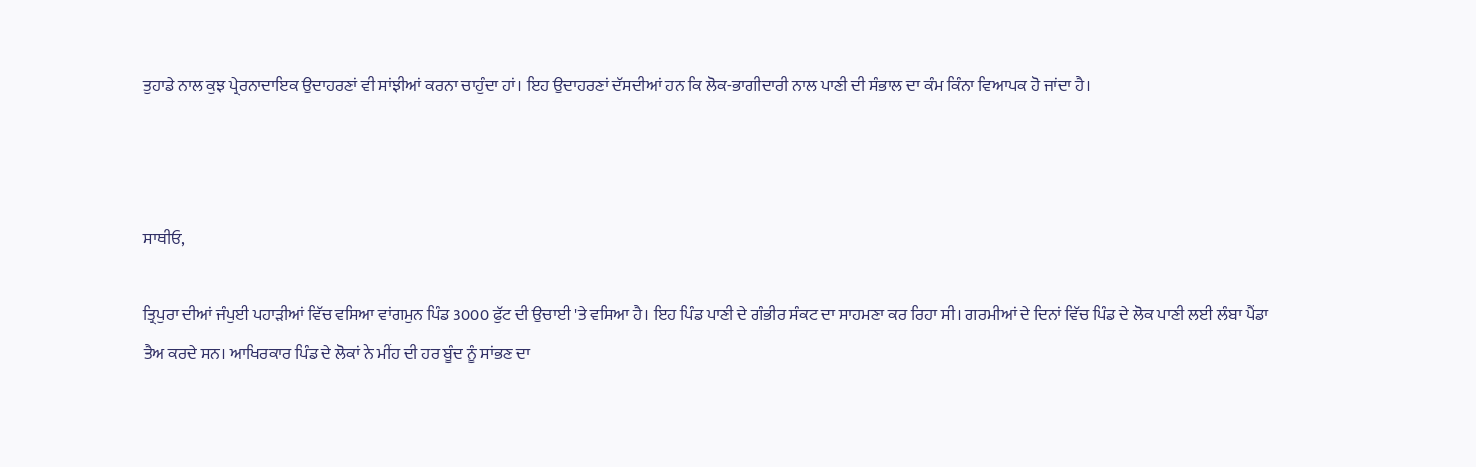ਤੁਹਾਡੇ ਨਾਲ ਕੁਝ ਪ੍ਰੇਰਨਾਦਾਇਕ ਉਦਾਹਰਣਾਂ ਵੀ ਸਾਂਝੀਆਂ ਕਰਨਾ ਚਾਹੁੰਦਾ ਹਾਂ। ਇਹ ਉਦਾਹਰਣਾਂ ਦੱਸਦੀਆਂ ਹਨ ਕਿ ਲੋਕ-ਭਾਗੀਦਾਰੀ ਨਾਲ ਪਾਣੀ ਦੀ ਸੰਭਾਲ ਦਾ ਕੰਮ ਕਿੰਨਾ ਵਿਆਪਕ ਹੋ ਜਾਂਦਾ ਹੈ।



ਸਾਥੀਓ,

ਤ੍ਰਿਪੁਰਾ ਦੀਆਂ ਜੰਪੁਈ ਪਹਾੜੀਆਂ ਵਿੱਚ ਵਸਿਆ ਵਾਂਗਮੁਨ ਪਿੰਡ 3000 ਫੁੱਟ ਦੀ ਉਚਾਈ 'ਤੇ ਵਸਿਆ ਹੈ। ਇਹ ਪਿੰਡ ਪਾਣੀ ਦੇ ਗੰਭੀਰ ਸੰਕਟ ਦਾ ਸਾਹਮਣਾ ਕਰ ਰਿਹਾ ਸੀ। ਗਰਮੀਆਂ ਦੇ ਦਿਨਾਂ ਵਿੱਚ ਪਿੰਡ ਦੇ ਲੋਕ ਪਾਣੀ ਲਈ ਲੰਬਾ ਪੈਂਡਾ ਤੈਅ ਕਰਦੇ ਸਨ। ਆਖਿਰਕਾਰ ਪਿੰਡ ਦੇ ਲੋਕਾਂ ਨੇ ਮੀਂਹ ਦੀ ਹਰ ਬੂੰਦ ਨੂੰ ਸਾਂਭਣ ਦਾ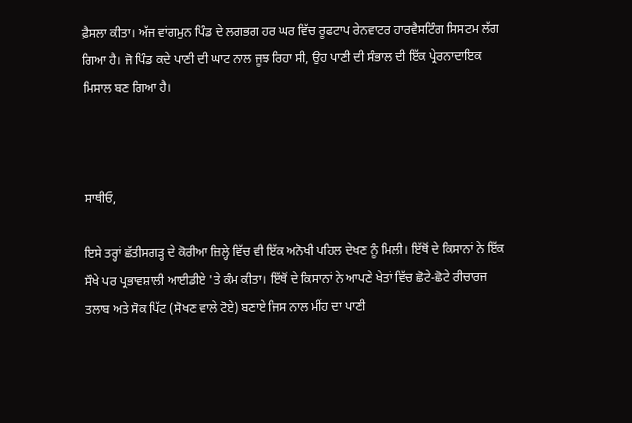ਫ਼ੈਸਲਾ ਕੀਤਾ। ਅੱਜ ਵਾਂਗਮੁਨ ਪਿੰਡ ਦੇ ਲਗਭਗ ਹਰ ਘਰ ਵਿੱਚ ਰੂਫਟਾਪ ਰੇਨਵਾਟਰ ਹਾਰਵੈਸਟਿੰਗ ਸਿਸਟਮ ਲੱਗ ਗਿਆ ਹੈ। ਜੋ ਪਿੰਡ ਕਦੇ ਪਾਣੀ ਦੀ ਘਾਟ ਨਾਲ ਜੂਝ ਰਿਹਾ ਸੀ, ਉਹ ਪਾਣੀ ਦੀ ਸੰਭਾਲ ਦੀ ਇੱਕ ਪ੍ਰੇਰਨਾਦਾਇਕ ਮਿਸਾਲ ਬਣ ਗਿਆ ਹੈ।



ਸਾਥੀਓ,

ਇਸੇ ਤਰ੍ਹਾਂ ਛੱਤੀਸਗੜ੍ਹ ਦੇ ਕੋਰੀਆ ਜ਼ਿਲ੍ਹੇ ਵਿੱਚ ਵੀ ਇੱਕ ਅਨੋਖੀ ਪਹਿਲ ਦੇਖਣ ਨੂੰ ਮਿਲੀ। ਇੱਥੋਂ ਦੇ ਕਿਸਾਨਾਂ ਨੇ ਇੱਕ ਸੌਖੇ ਪਰ ਪ੍ਰਭਾਵਸ਼ਾਲੀ ਆਈਡੀਏ 'ਤੇ ਕੰਮ ਕੀਤਾ। ਇੱਥੋਂ ਦੇ ਕਿਸਾਨਾਂ ਨੇ ਆਪਣੇ ਖੇਤਾਂ ਵਿੱਚ ਛੋਟੇ-ਛੋਟੇ ਰੀਚਾਰਜ ਤਲਾਬ ਅਤੇ ਸੋਕ ਪਿੱਟ (ਸੋਖਣ ਵਾਲੇ ਟੋਏ) ਬਣਾਏ ਜਿਸ ਨਾਲ ਮੀਂਹ ਦਾ ਪਾਣੀ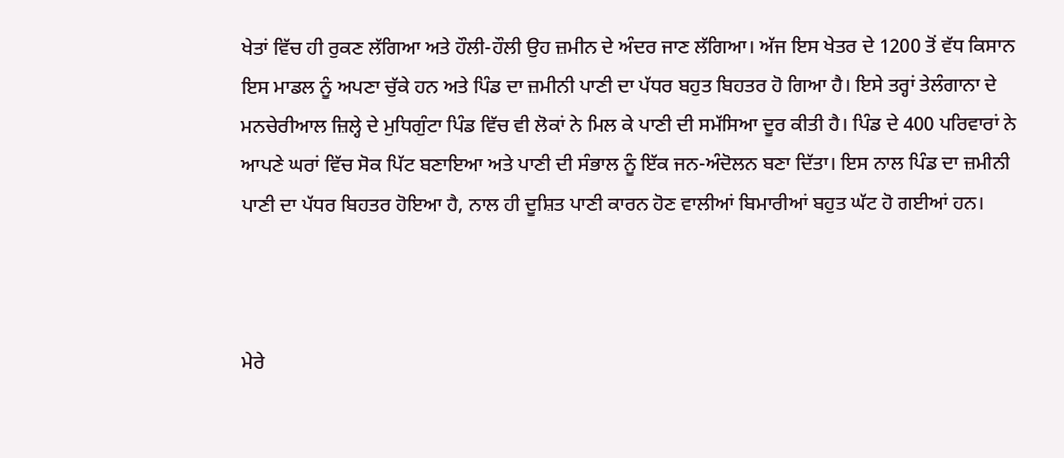ਖੇਤਾਂ ਵਿੱਚ ਹੀ ਰੁਕਣ ਲੱਗਿਆ ਅਤੇ ਹੌਲੀ-ਹੌਲੀ ਉਹ ਜ਼ਮੀਨ ਦੇ ਅੰਦਰ ਜਾਣ ਲੱਗਿਆ। ਅੱਜ ਇਸ ਖੇਤਰ ਦੇ 1200 ਤੋਂ ਵੱਧ ਕਿਸਾਨ ਇਸ ਮਾਡਲ ਨੂੰ ਅਪਣਾ ਚੁੱਕੇ ਹਨ ਅਤੇ ਪਿੰਡ ਦਾ ਜ਼ਮੀਨੀ ਪਾਣੀ ਦਾ ਪੱਧਰ ਬਹੁਤ ਬਿਹਤਰ ਹੋ ਗਿਆ ਹੈ। ਇਸੇ ਤਰ੍ਹਾਂ ਤੇਲੰਗਾਨਾ ਦੇ ਮਨਚੇਰੀਆਲ ਜ਼ਿਲ੍ਹੇ ਦੇ ਮੁਧਿਗੁੰਟਾ ਪਿੰਡ ਵਿੱਚ ਵੀ ਲੋਕਾਂ ਨੇ ਮਿਲ ਕੇ ਪਾਣੀ ਦੀ ਸਮੱਸਿਆ ਦੂਰ ਕੀਤੀ ਹੈ। ਪਿੰਡ ਦੇ 400 ਪਰਿਵਾਰਾਂ ਨੇ ਆਪਣੇ ਘਰਾਂ ਵਿੱਚ ਸੋਕ ਪਿੱਟ ਬਣਾਇਆ ਅਤੇ ਪਾਣੀ ਦੀ ਸੰਭਾਲ ਨੂੰ ਇੱਕ ਜਨ-ਅੰਦੋਲਨ ਬਣਾ ਦਿੱਤਾ। ਇਸ ਨਾਲ ਪਿੰਡ ਦਾ ਜ਼ਮੀਨੀ ਪਾਣੀ ਦਾ ਪੱਧਰ ਬਿਹਤਰ ਹੋਇਆ ਹੈ, ਨਾਲ ਹੀ ਦੂਸ਼ਿਤ ਪਾਣੀ ਕਾਰਨ ਹੋਣ ਵਾਲੀਆਂ ਬਿਮਾਰੀਆਂ ਬਹੁਤ ਘੱਟ ਹੋ ਗਈਆਂ ਹਨ।



ਮੇਰੇ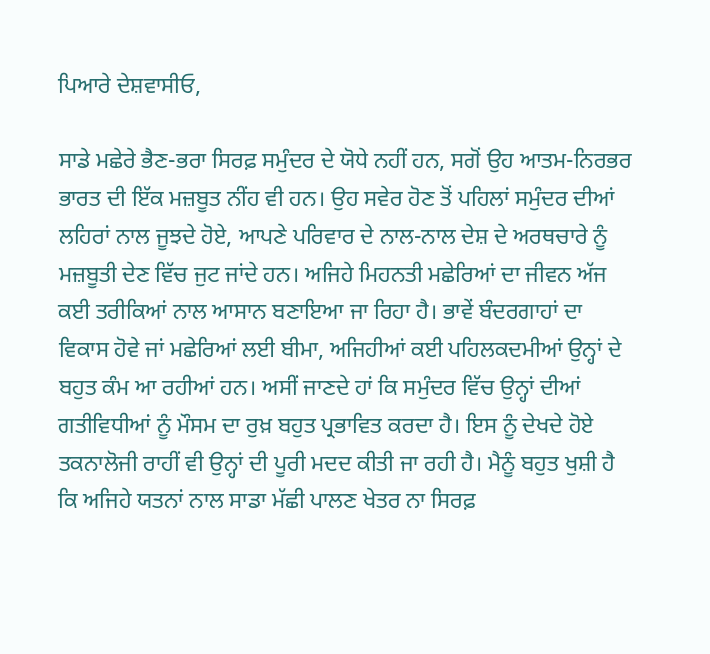ਪਿਆਰੇ ਦੇਸ਼ਵਾਸੀਓ,

ਸਾਡੇ ਮਛੇਰੇ ਭੈਣ-ਭਰਾ ਸਿਰਫ਼ ਸਮੁੰਦਰ ਦੇ ਯੋਧੇ ਨਹੀਂ ਹਨ, ਸਗੋਂ ਉਹ ਆਤਮ-ਨਿਰਭਰ ਭਾਰਤ ਦੀ ਇੱਕ ਮਜ਼ਬੂਤ ਨੀਂਹ ਵੀ ਹਨ। ਉਹ ਸਵੇਰ ਹੋਣ ਤੋਂ ਪਹਿਲਾਂ ਸਮੁੰਦਰ ਦੀਆਂ ਲਹਿਰਾਂ ਨਾਲ ਜੂਝਦੇ ਹੋਏ, ਆਪਣੇ ਪਰਿਵਾਰ ਦੇ ਨਾਲ-ਨਾਲ ਦੇਸ਼ ਦੇ ਅਰਥਚਾਰੇ ਨੂੰ ਮਜ਼ਬੂਤੀ ਦੇਣ ਵਿੱਚ ਜੁਟ ਜਾਂਦੇ ਹਨ। ਅਜਿਹੇ ਮਿਹਨਤੀ ਮਛੇਰਿਆਂ ਦਾ ਜੀਵਨ ਅੱਜ ਕਈ ਤਰੀਕਿਆਂ ਨਾਲ ਆਸਾਨ ਬਣਾਇਆ ਜਾ ਰਿਹਾ ਹੈ। ਭਾਵੇਂ ਬੰਦਰਗਾਹਾਂ ਦਾ ਵਿਕਾਸ ਹੋਵੇ ਜਾਂ ਮਛੇਰਿਆਂ ਲਈ ਬੀਮਾ, ਅਜਿਹੀਆਂ ਕਈ ਪਹਿਲਕਦਮੀਆਂ ਉਨ੍ਹਾਂ ਦੇ ਬਹੁਤ ਕੰਮ ਆ ਰਹੀਆਂ ਹਨ। ਅਸੀਂ ਜਾਣਦੇ ਹਾਂ ਕਿ ਸਮੁੰਦਰ ਵਿੱਚ ਉਨ੍ਹਾਂ ਦੀਆਂ ਗਤੀਵਿਧੀਆਂ ਨੂੰ ਮੌਸਮ ਦਾ ਰੁਖ਼ ਬਹੁਤ ਪ੍ਰਭਾਵਿਤ ਕਰਦਾ ਹੈ। ਇਸ ਨੂੰ ਦੇਖਦੇ ਹੋਏ ਤਕਨਾਲੋਜੀ ਰਾਹੀਂ ਵੀ ਉਨ੍ਹਾਂ ਦੀ ਪੂਰੀ ਮਦਦ ਕੀਤੀ ਜਾ ਰਹੀ ਹੈ। ਮੈਨੂੰ ਬਹੁਤ ਖੁਸ਼ੀ ਹੈ ਕਿ ਅਜਿਹੇ ਯਤਨਾਂ ਨਾਲ ਸਾਡਾ ਮੱਛੀ ਪਾਲਣ ਖੇਤਰ ਨਾ ਸਿਰਫ਼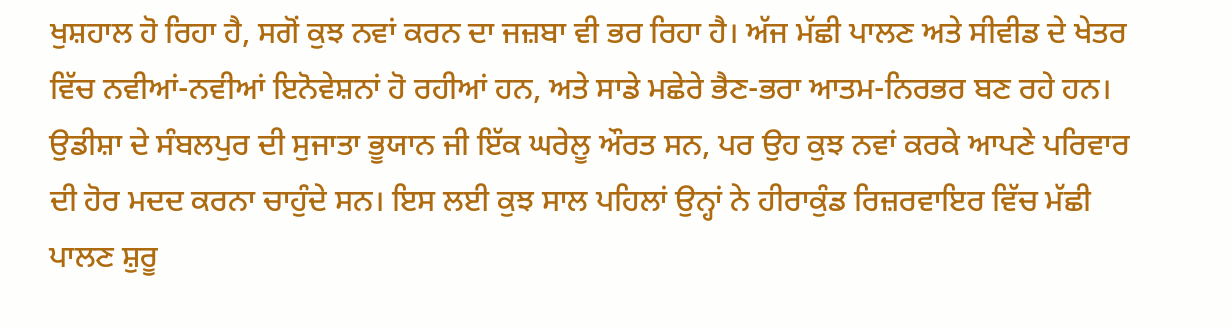ਖੁਸ਼ਹਾਲ ਹੋ ਰਿਹਾ ਹੈ, ਸਗੋਂ ਕੁਝ ਨਵਾਂ ਕਰਨ ਦਾ ਜਜ਼ਬਾ ਵੀ ਭਰ ਰਿਹਾ ਹੈ। ਅੱਜ ਮੱਛੀ ਪਾਲਣ ਅਤੇ ਸੀਵੀਡ ਦੇ ਖੇਤਰ ਵਿੱਚ ਨਵੀਆਂ-ਨਵੀਆਂ ਇਨੋਵੇਸ਼ਨਾਂ ਹੋ ਰਹੀਆਂ ਹਨ, ਅਤੇ ਸਾਡੇ ਮਛੇਰੇ ਭੈਣ-ਭਰਾ ਆਤਮ-ਨਿਰਭਰ ਬਣ ਰਹੇ ਹਨ। ਉਡੀਸ਼ਾ ਦੇ ਸੰਬਲਪੁਰ ਦੀ ਸੁਜਾਤਾ ਭੂਯਾਨ ਜੀ ਇੱਕ ਘਰੇਲੂ ਔਰਤ ਸਨ, ਪਰ ਉਹ ਕੁਝ ਨਵਾਂ ਕਰਕੇ ਆਪਣੇ ਪਰਿਵਾਰ ਦੀ ਹੋਰ ਮਦਦ ਕਰਨਾ ਚਾਹੁੰਦੇ ਸਨ। ਇਸ ਲਈ ਕੁਝ ਸਾਲ ਪਹਿਲਾਂ ਉਨ੍ਹਾਂ ਨੇ ਹੀਰਾਕੁੰਡ ਰਿਜ਼ਰਵਾਇਰ ਵਿੱਚ ਮੱਛੀ ਪਾਲਣ ਸ਼ੁਰੂ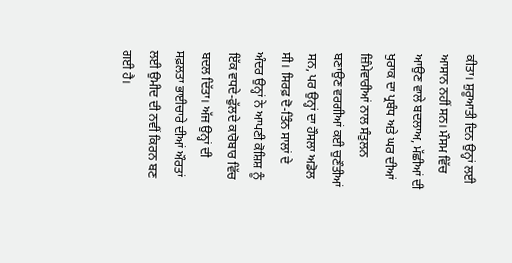ਕੀਤਾ। ਸ਼ੁਰੂਆਤੀ ਦਿਨ ਉਨ੍ਹਾਂ ਲਈ ਆਸਾਨ ਨਹੀਂ ਸਨ। ਮੌਸਮ ਵਿੱਚ ਆਉਣ ਵਾਲੇ ਬਦਲਾਅ, ਮੱਛੀਆਂ ਦੀ ਖੁਰਾਕ ਦਾ ਪ੍ਰਬੰਧ ਅਤੇ ਘਰ ਦੀਆਂ ਜ਼ਿੰਮੇਵਾਰੀਆਂ ਨਾਲ ਸੰਤੁਲਨ ਬਣਾਉਣ ਵਰਗੀਆਂ ਕਈ ਚੁਣੌਤੀਆਂ ਸਨ, ਪਰ ਉਨ੍ਹਾਂ ਦਾ ਹੌਸਲਾ ਅਡੋਲ ਸੀ। ਸਿਰਫ਼ ਦੋ-ਤਿੰਨ ਸਾਲਾਂ ਦੇ ਅੰਦਰ ਉਨ੍ਹਾਂ ਨੇ ਆਪਣੀ ਕੋਸ਼ਿਸ਼ ਨੂੰ ਇੱਕ ਵਧਦੇ-ਫੁੱਲਦੇ ਕਾਰੋਬਾਰ ਵਿੱਚ ਬਦਲ ਦਿੱਤਾ। ਅੱਜ ਉਨ੍ਹਾਂ ਦੀ ਸਫ਼ਲਤਾ ਭਾਈਚਾਰੇ ਦੀਆਂ ਔਰਤਾਂ ਲਈ ਉਮੀਦ ਦੀ ਨਵੀਂ ਕਿਰਨ ਬਣ ਗਈ ਹੈ।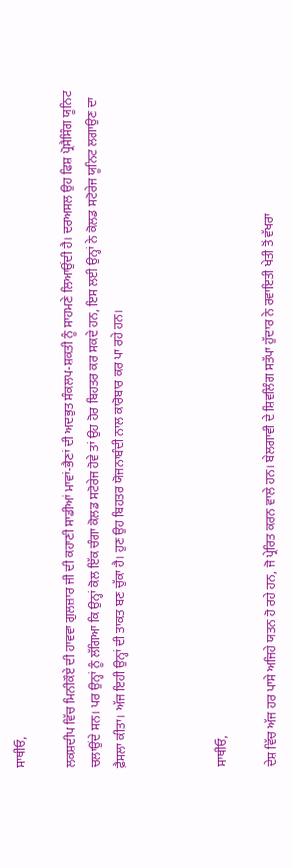ਸਾਥੀਓ,

ਲਕਸ਼ਦੀਪ ਵਿੱਚ ਮਿਨੀਕੌਏ ਦੀ ਹਾਵਵਾ ਗੁਲਜ਼ਾਰ ਜੀ ਦੀ ਕਹਾਣੀ ਸਾਡੀਆਂ ਮਾਵਾਂ-ਭੈਣਾਂ ਦੀ ਅਦਭੁਤ ਸੰਕਲਪ-ਸ਼ਕਤੀ ਨੂੰ ਸਾਹਮਣੇ ਲਿਆਉਂਦੀ ਹੈ। ਦਰਅਸਲ ਉਹ ਫਿਸ਼ ਪ੍ਰੋਸੈਸਿੰਗ ਯੂਨਿਟ ਚਲਾਉਂਦੇ ਸਨ। ਪਰ ਉਨ੍ਹਾਂ ਨੂੰ ਲੱਗਿਆ ਕਿ ਉਨ੍ਹਾਂ ਕੋਲ ਇੱਕ ਚੰਗਾ ਕੋਲਡ ਸਟੋਰੇਜ ਹੋਵੇ ਤਾਂ ਉਹ ਹੋਰ ਬਿਹਤਰ ਕਰ ਸਕਦੇ ਹਨ, ਇਸ ਲਈ ਉਨ੍ਹਾਂ ਨੇ ਕੋਲਡ ਸਟੋਰੇਜ ਯੂਨਿਟ ਲਗਾਉਣ ਦਾ ਫ਼ੈਸਲਾ ਕੀਤਾ। ਅੱਜ ਇਹੀ ਉਨ੍ਹਾਂ ਦੀ ਤਾਕਤ ਬਣ ਚੁੱਕਾ ਹੈ। ਹੁਣ ਉਹ ਬਿਹਤਰ ਯੋਜਨਾਬੰਦੀ ਨਾਲ ਕਾਰੋਬਾਰ ਕਰ ਪਾ ਰਹੇ ਹਨ।



ਸਾਥੀਓ,

ਦੇਸ਼ ਵਿੱਚ ਅੱਜ ਹਰ ਪਾਸੇ ਅਜਿਹੇ ਯਤਨ ਹੋ ਰਹੇ ਹਨ, ਜੋ ਪ੍ਰੇਰਿਤ ਕਰਨ ਵਾਲੇ ਹਨ। ਬੇਲਗਾਵੀ ਦੇ ਸ਼ਿਵਲਿੰਗ ਸਤੱਪਾ ਹੁੱਦਾਰ ਨੇ ਰਵਾਇਤੀ ਖੇਤੀ ਤੋਂ ਵੱਖਰਾ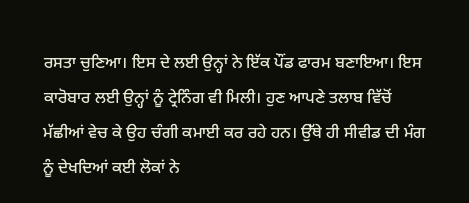ਰਸਤਾ ਚੁਣਿਆ। ਇਸ ਦੇ ਲਈ ਉਨ੍ਹਾਂ ਨੇ ਇੱਕ ਪੌਂਡ ਫਾਰਮ ਬਣਾਇਆ। ਇਸ ਕਾਰੋਬਾਰ ਲਈ ਉਨ੍ਹਾਂ ਨੂੰ ਟ੍ਰੇਨਿੰਗ ਵੀ ਮਿਲੀ। ਹੁਣ ਆਪਣੇ ਤਲਾਬ ਵਿੱਚੋਂ ਮੱਛੀਆਂ ਵੇਚ ਕੇ ਉਹ ਚੰਗੀ ਕਮਾਈ ਕਰ ਰਹੇ ਹਨ। ਉੱਥੇ ਹੀ ਸੀਵੀਡ ਦੀ ਮੰਗ ਨੂੰ ਦੇਖਦਿਆਂ ਕਈ ਲੋਕਾਂ ਨੇ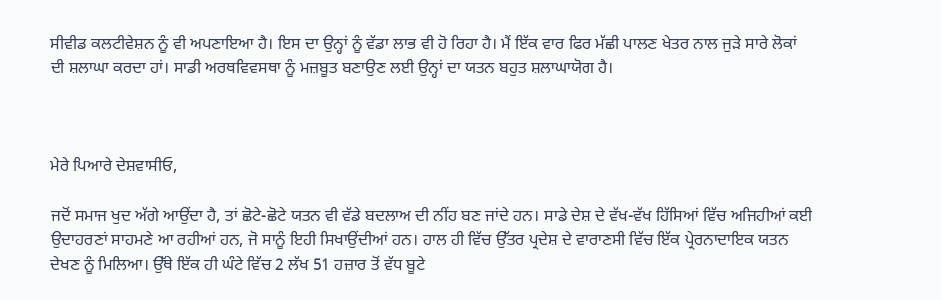ਸੀਵੀਡ ਕਲਟੀਵੇਸ਼ਨ ਨੂੰ ਵੀ ਅਪਣਾਇਆ ਹੈ। ਇਸ ਦਾ ਉਨ੍ਹਾਂ ਨੂੰ ਵੱਡਾ ਲਾਭ ਵੀ ਹੋ ਰਿਹਾ ਹੈ। ਮੈਂ ਇੱਕ ਵਾਰ ਫਿਰ ਮੱਛੀ ਪਾਲਣ ਖੇਤਰ ਨਾਲ ਜੁੜੇ ਸਾਰੇ ਲੋਕਾਂ ਦੀ ਸ਼ਲਾਘਾ ਕਰਦਾ ਹਾਂ। ਸਾਡੀ ਅਰਥਵਿਵਸਥਾ ਨੂੰ ਮਜ਼ਬੂਤ ਬਣਾਉਣ ਲਈ ਉਨ੍ਹਾਂ ਦਾ ਯਤਨ ਬਹੁਤ ਸ਼ਲਾਘਾਯੋਗ ਹੈ।



ਮੇਰੇ ਪਿਆਰੇ ਦੇਸ਼ਵਾਸੀਓ,

ਜਦੋਂ ਸਮਾਜ ਖੁਦ ਅੱਗੇ ਆਉਂਦਾ ਹੈ, ਤਾਂ ਛੋਟੇ-ਛੋਟੇ ਯਤਨ ਵੀ ਵੱਡੇ ਬਦਲਾਅ ਦੀ ਨੀਂਹ ਬਣ ਜਾਂਦੇ ਹਨ। ਸਾਡੇ ਦੇਸ਼ ਦੇ ਵੱਖ-ਵੱਖ ਹਿੱਸਿਆਂ ਵਿੱਚ ਅਜਿਹੀਆਂ ਕਈ ਉਦਾਹਰਣਾਂ ਸਾਹਮਣੇ ਆ ਰਹੀਆਂ ਹਨ, ਜੋ ਸਾਨੂੰ ਇਹੀ ਸਿਖਾਉਂਦੀਆਂ ਹਨ। ਹਾਲ ਹੀ ਵਿੱਚ ਉੱਤਰ ਪ੍ਰਦੇਸ਼ ਦੇ ਵਾਰਾਣਸੀ ਵਿੱਚ ਇੱਕ ਪ੍ਰੇਰਨਾਦਾਇਕ ਯਤਨ ਦੇਖਣ ਨੂੰ ਮਿਲਿਆ। ਉੱਥੇ ਇੱਕ ਹੀ ਘੰਟੇ ਵਿੱਚ 2 ਲੱਖ 51 ਹਜ਼ਾਰ ਤੋਂ ਵੱਧ ਬੂਟੇ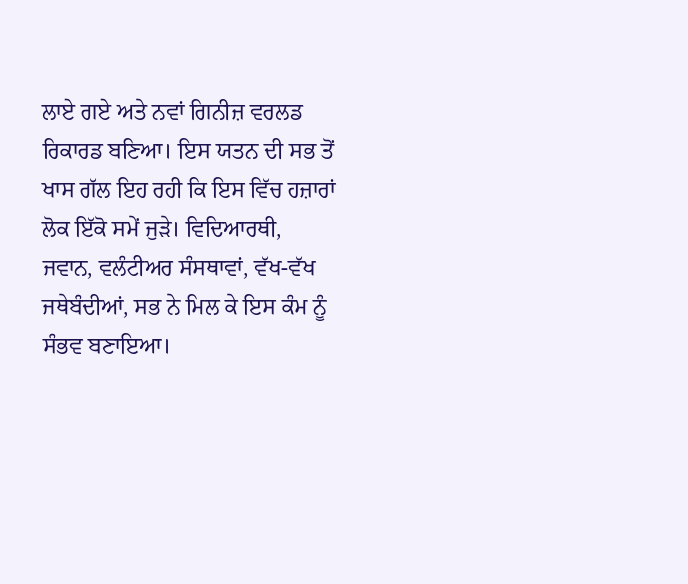ਲਾਏ ਗਏ ਅਤੇ ਨਵਾਂ ਗਿਨੀਜ਼ ਵਰਲਡ ਰਿਕਾਰਡ ਬਣਿਆ। ਇਸ ਯਤਨ ਦੀ ਸਭ ਤੋਂ ਖਾਸ ਗੱਲ ਇਹ ਰਹੀ ਕਿ ਇਸ ਵਿੱਚ ਹਜ਼ਾਰਾਂ ਲੋਕ ਇੱਕੋ ਸਮੇਂ ਜੁੜੇ। ਵਿਦਿਆਰਥੀ, ਜਵਾਨ, ਵਲੰਟੀਅਰ ਸੰਸਥਾਵਾਂ, ਵੱਖ-ਵੱਖ ਜਥੇਬੰਦੀਆਂ, ਸਭ ਨੇ ਮਿਲ ਕੇ ਇਸ ਕੰਮ ਨੂੰ ਸੰਭਵ ਬਣਾਇਆ।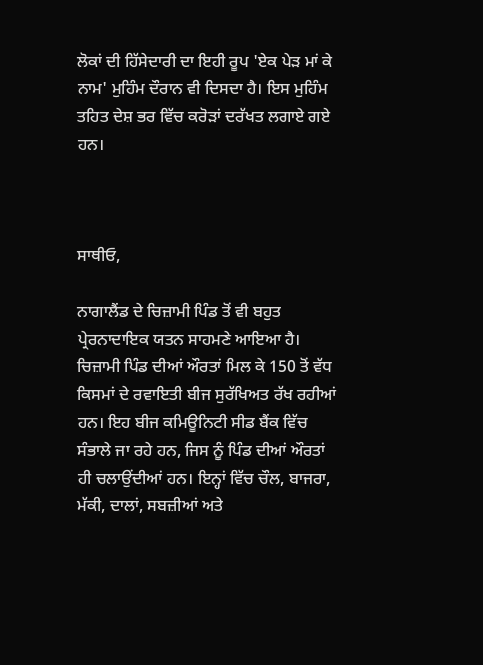ਲੋਕਾਂ ਦੀ ਹਿੱਸੇਦਾਰੀ ਦਾ ਇਹੀ ਰੂਪ 'ਏਕ ਪੇੜ ਮਾਂ ਕੇ ਨਾਮ' ਮੁਹਿੰਮ ਦੌਰਾਨ ਵੀ ਦਿਸਦਾ ਹੈ। ਇਸ ਮੁਹਿੰਮ ਤਹਿਤ ਦੇਸ਼ ਭਰ ਵਿੱਚ ਕਰੋੜਾਂ ਦਰੱਖਤ ਲਗਾਏ ਗਏ ਹਨ।



ਸਾਥੀਓ,

ਨਾਗਾਲੈਂਡ ਦੇ ਚਿਜ਼ਾਮੀ ਪਿੰਡ ਤੋਂ ਵੀ ਬਹੁਤ ਪ੍ਰੇਰਨਾਦਾਇਕ ਯਤਨ ਸਾਹਮਣੇ ਆਇਆ ਹੈ। ਚਿਜ਼ਾਮੀ ਪਿੰਡ ਦੀਆਂ ਔਰਤਾਂ ਮਿਲ ਕੇ 150 ਤੋਂ ਵੱਧ ਕਿਸਮਾਂ ਦੇ ਰਵਾਇਤੀ ਬੀਜ ਸੁਰੱਖਿਅਤ ਰੱਖ ਰਹੀਆਂ ਹਨ। ਇਹ ਬੀਜ ਕਮਿਊਨਿਟੀ ਸੀਡ ਬੈਂਕ ਵਿੱਚ ਸੰਭਾਲੇ ਜਾ ਰਹੇ ਹਨ, ਜਿਸ ਨੂੰ ਪਿੰਡ ਦੀਆਂ ਔਰਤਾਂ ਹੀ ਚਲਾਉਂਦੀਆਂ ਹਨ। ਇਨ੍ਹਾਂ ਵਿੱਚ ਚੌਲ, ਬਾਜਰਾ, ਮੱਕੀ, ਦਾਲਾਂ, ਸਬਜ਼ੀਆਂ ਅਤੇ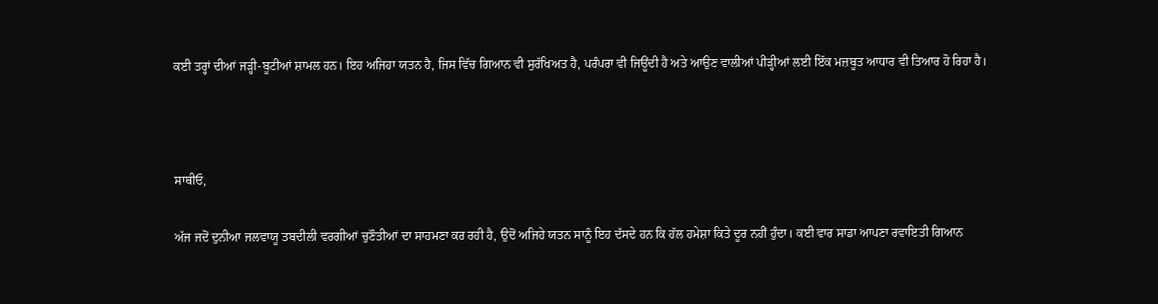ਕਈ ਤਰ੍ਹਾਂ ਦੀਆਂ ਜੜ੍ਹੀ-ਬੂਟੀਆਂ ਸ਼ਾਮਲ ਹਨ। ਇਹ ਅਜਿਹਾ ਯਤਨ ਹੈ, ਜਿਸ ਵਿੱਚ ਗਿਆਨ ਵੀ ਸੁਰੱਖਿਅਤ ਹੈ, ਪਰੰਪਰਾ ਵੀ ਜਿਊਂਦੀ ਹੈ ਅਤੇ ਆਉਣ ਵਾਲੀਆਂ ਪੀੜ੍ਹੀਆਂ ਲਈ ਇੱਕ ਮਜ਼ਬੂਤ ਆਧਾਰ ਵੀ ਤਿਆਰ ਹੋ ਰਿਹਾ ਹੈ।



ਸਾਥੀਓ,

ਅੱਜ ਜਦੋਂ ਦੁਨੀਆ ਜਲਵਾਯੂ ਤਬਦੀਲੀ ਵਰਗੀਆਂ ਚੁਣੌਤੀਆਂ ਦਾ ਸਾਹਮਣਾ ਕਰ ਰਹੀ ਹੈ, ਉਦੋਂ ਅਜਿਹੇ ਯਤਨ ਸਾਨੂੰ ਇਹ ਦੱਸਦੇ ਹਨ ਕਿ ਹੱਲ ਹਮੇਸ਼ਾ ਕਿਤੇ ਦੂਰ ਨਹੀਂ ਹੁੰਦਾ। ਕਈ ਵਾਰ ਸਾਡਾ ਆਪਣਾ ਰਵਾਇਤੀ ਗਿਆਨ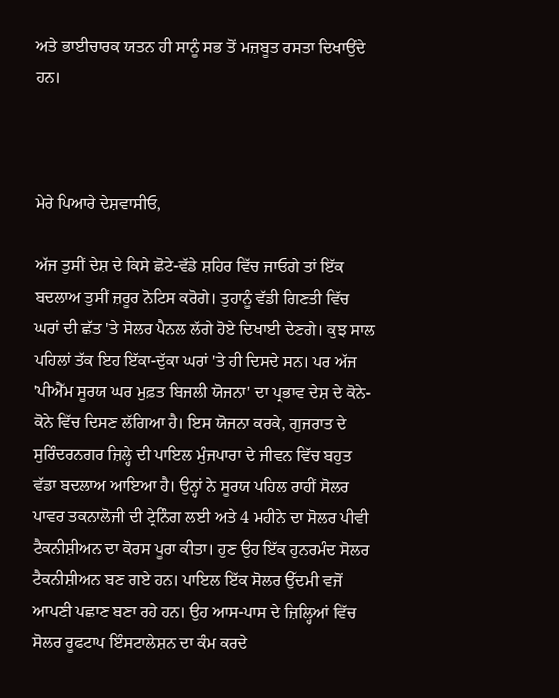ਅਤੇ ਭਾਈਚਾਰਕ ਯਤਨ ਹੀ ਸਾਨੂੰ ਸਭ ਤੋਂ ਮਜ਼ਬੂਤ ਰਸਤਾ ਦਿਖਾਉਂਦੇ ਹਨ।



ਮੇਰੇ ਪਿਆਰੇ ਦੇਸ਼ਵਾਸੀਓ,

ਅੱਜ ਤੁਸੀਂ ਦੇਸ਼ ਦੇ ਕਿਸੇ ਛੋਟੇ-ਵੱਡੇ ਸ਼ਹਿਰ ਵਿੱਚ ਜਾਓਗੇ ਤਾਂ ਇੱਕ ਬਦਲਾਅ ਤੁਸੀਂ ਜ਼ਰੂਰ ਨੋਟਿਸ ਕਰੋਗੇ। ਤੁਹਾਨੂੰ ਵੱਡੀ ਗਿਣਤੀ ਵਿੱਚ ਘਰਾਂ ਦੀ ਛੱਤ 'ਤੇ ਸੋਲਰ ਪੈਨਲ ਲੱਗੇ ਹੋਏ ਦਿਖਾਈ ਦੇਣਗੇ। ਕੁਝ ਸਾਲ ਪਹਿਲਾਂ ਤੱਕ ਇਹ ਇੱਕਾ-ਦੁੱਕਾ ਘਰਾਂ 'ਤੇ ਹੀ ਦਿਸਦੇ ਸਨ। ਪਰ ਅੱਜ 'ਪੀਐੱਮ ਸੂਰਯ ਘਰ ਮੁਫ਼ਤ ਬਿਜਲੀ ਯੋਜਨਾ' ਦਾ ਪ੍ਰਭਾਵ ਦੇਸ਼ ਦੇ ਕੋਨੇ-ਕੋਨੇ ਵਿੱਚ ਦਿਸਣ ਲੱਗਿਆ ਹੈ। ਇਸ ਯੋਜਨਾ ਕਰਕੇ, ਗੁਜਰਾਤ ਦੇ ਸੁਰਿੰਦਰਨਗਰ ਜ਼ਿਲ੍ਹੇ ਦੀ ਪਾਇਲ ਮੁੰਜਪਾਰਾ ਦੇ ਜੀਵਨ ਵਿੱਚ ਬਹੁਤ ਵੱਡਾ ਬਦਲਾਅ ਆਇਆ ਹੈ। ਉਨ੍ਹਾਂ ਨੇ ਸੂਰਯ ਪਹਿਲ ਰਾਹੀਂ ਸੋਲਰ ਪਾਵਰ ਤਕਨਾਲੋਜੀ ਦੀ ਟ੍ਰੇਨਿੰਗ ਲਈ ਅਤੇ 4 ਮਹੀਨੇ ਦਾ ਸੋਲਰ ਪੀਵੀ ਟੈਕਨੀਸ਼ੀਅਨ ਦਾ ਕੋਰਸ ਪੂਰਾ ਕੀਤਾ। ਹੁਣ ਉਹ ਇੱਕ ਹੁਨਰਮੰਦ ਸੋਲਰ ਟੈਕਨੀਸ਼ੀਅਨ ਬਣ ਗਏ ਹਨ। ਪਾਇਲ ਇੱਕ ਸੋਲਰ ਉੱਦਮੀ ਵਜੋਂ ਆਪਣੀ ਪਛਾਣ ਬਣਾ ਰਹੇ ਹਨ। ਉਹ ਆਸ-ਪਾਸ ਦੇ ਜ਼ਿਲ੍ਹਿਆਂ ਵਿੱਚ ਸੋਲਰ ਰੂਫਟਾਪ ਇੰਸਟਾਲੇਸ਼ਨ ਦਾ ਕੰਮ ਕਰਦੇ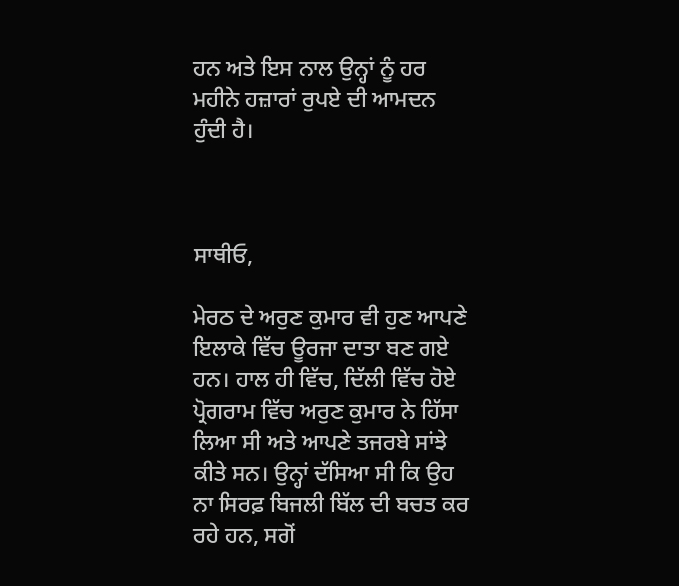ਹਨ ਅਤੇ ਇਸ ਨਾਲ ਉਨ੍ਹਾਂ ਨੂੰ ਹਰ ਮਹੀਨੇ ਹਜ਼ਾਰਾਂ ਰੁਪਏ ਦੀ ਆਮਦਨ ਹੁੰਦੀ ਹੈ।



ਸਾਥੀਓ,

ਮੇਰਠ ਦੇ ਅਰੁਣ ਕੁਮਾਰ ਵੀ ਹੁਣ ਆਪਣੇ ਇਲਾਕੇ ਵਿੱਚ ਊਰਜਾ ਦਾਤਾ ਬਣ ਗਏ ਹਨ। ਹਾਲ ਹੀ ਵਿੱਚ, ਦਿੱਲੀ ਵਿੱਚ ਹੋਏ ਪ੍ਰੋਗਰਾਮ ਵਿੱਚ ਅਰੁਣ ਕੁਮਾਰ ਨੇ ਹਿੱਸਾ ਲਿਆ ਸੀ ਅਤੇ ਆਪਣੇ ਤਜਰਬੇ ਸਾਂਝੇ ਕੀਤੇ ਸਨ। ਉਨ੍ਹਾਂ ਦੱਸਿਆ ਸੀ ਕਿ ਉਹ ਨਾ ਸਿਰਫ਼ ਬਿਜਲੀ ਬਿੱਲ ਦੀ ਬਚਤ ਕਰ ਰਹੇ ਹਨ, ਸਗੋਂ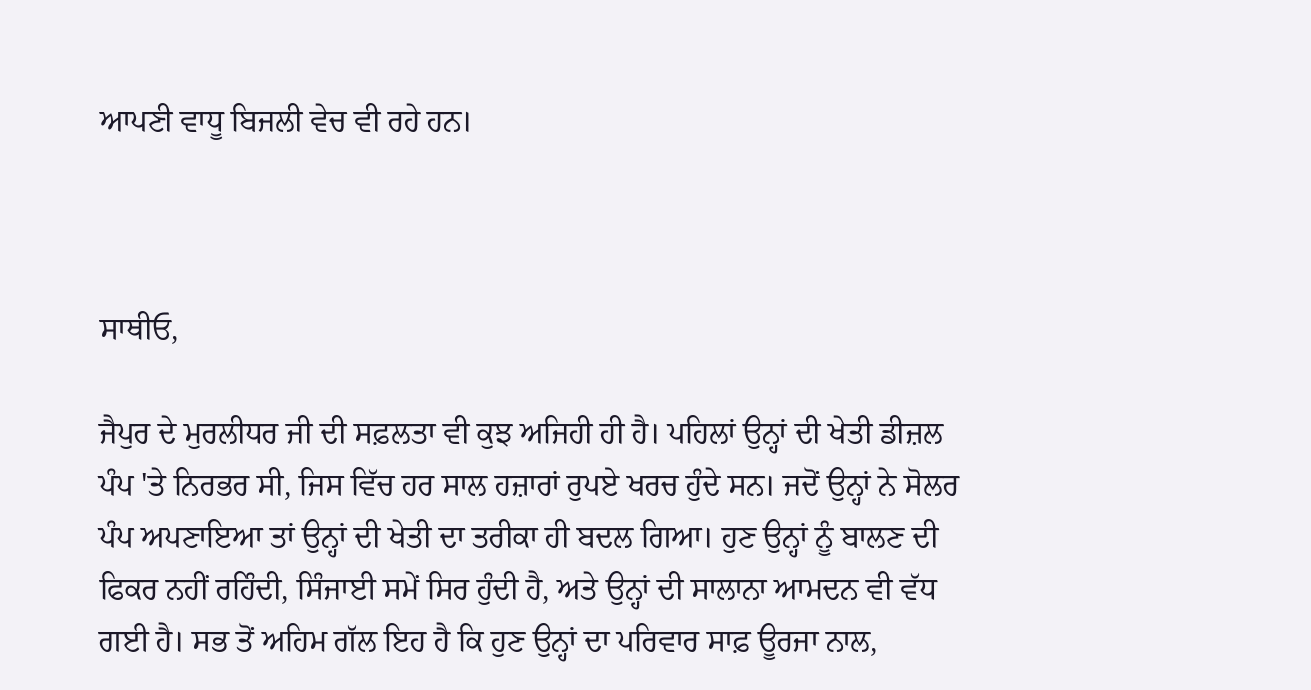ਆਪਣੀ ਵਾਧੂ ਬਿਜਲੀ ਵੇਚ ਵੀ ਰਹੇ ਹਨ।



ਸਾਥੀਓ,

ਜੈਪੁਰ ਦੇ ਮੁਰਲੀਧਰ ਜੀ ਦੀ ਸਫ਼ਲਤਾ ਵੀ ਕੁਝ ਅਜਿਹੀ ਹੀ ਹੈ। ਪਹਿਲਾਂ ਉਨ੍ਹਾਂ ਦੀ ਖੇਤੀ ਡੀਜ਼ਲ ਪੰਪ 'ਤੇ ਨਿਰਭਰ ਸੀ, ਜਿਸ ਵਿੱਚ ਹਰ ਸਾਲ ਹਜ਼ਾਰਾਂ ਰੁਪਏ ਖਰਚ ਹੁੰਦੇ ਸਨ। ਜਦੋਂ ਉਨ੍ਹਾਂ ਨੇ ਸੋਲਰ ਪੰਪ ਅਪਣਾਇਆ ਤਾਂ ਉਨ੍ਹਾਂ ਦੀ ਖੇਤੀ ਦਾ ਤਰੀਕਾ ਹੀ ਬਦਲ ਗਿਆ। ਹੁਣ ਉਨ੍ਹਾਂ ਨੂੰ ਬਾਲਣ ਦੀ ਫਿਕਰ ਨਹੀਂ ਰਹਿੰਦੀ, ਸਿੰਜਾਈ ਸਮੇਂ ਸਿਰ ਹੁੰਦੀ ਹੈ, ਅਤੇ ਉਨ੍ਹਾਂ ਦੀ ਸਾਲਾਨਾ ਆਮਦਨ ਵੀ ਵੱਧ ਗਈ ਹੈ। ਸਭ ਤੋਂ ਅਹਿਮ ਗੱਲ ਇਹ ਹੈ ਕਿ ਹੁਣ ਉਨ੍ਹਾਂ ਦਾ ਪਰਿਵਾਰ ਸਾਫ਼ ਊਰਜਾ ਨਾਲ,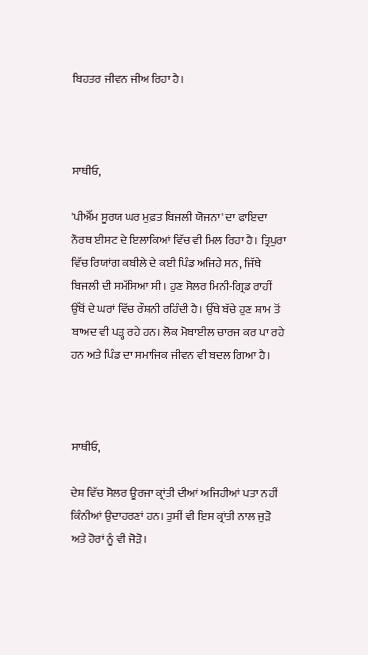ਬਿਹਤਰ ਜੀਵਨ ਜੀਅ ਰਿਹਾ ਹੈ।



ਸਾਥੀਓ,

'ਪੀਐੱਮ ਸੂਰਯ ਘਰ ਮੁਫ਼ਤ ਬਿਜਲੀ ਯੋਜਨਾ' ਦਾ ਫਾਇਦਾ ਨੌਰਥ ਈਸਟ ਦੇ ਇਲਾਕਿਆਂ ਵਿੱਚ ਵੀ ਮਿਲ ਰਿਹਾ ਹੈ। ਤ੍ਰਿਪੁਰਾ ਵਿੱਚ ਰਿਯਾਂਗ ਕਬੀਲੇ ਦੇ ਕਈ ਪਿੰਡ ਅਜਿਹੇ ਸਨ, ਜਿੱਥੇ ਬਿਜਲੀ ਦੀ ਸਮੱਸਿਆ ਸੀ। ਹੁਣ ਸੋਲਰ ਮਿਨੀ-ਗ੍ਰਿਡ ਰਾਹੀਂ ਉੱਥੋਂ ਦੇ ਘਰਾਂ ਵਿੱਚ ਰੌਸ਼ਨੀ ਰਹਿੰਦੀ ਹੈ। ਉੱਥੇ ਬੱਚੇ ਹੁਣ ਸ਼ਾਮ ਤੋਂ ਬਾਅਦ ਵੀ ਪੜ੍ਹ ਰਹੇ ਹਨ। ਲੋਕ ਮੋਬਾਈਲ ਚਾਰਜ ਕਰ ਪਾ ਰਹੇ ਹਨ ਅਤੇ ਪਿੰਡ ਦਾ ਸਮਾਜਿਕ ਜੀਵਨ ਵੀ ਬਦਲ ਗਿਆ ਹੈ।



ਸਾਥੀਓ,

ਦੇਸ਼ ਵਿੱਚ ਸੋਲਰ ਊਰਜਾ ਕ੍ਰਾਂਤੀ ਦੀਆਂ ਅਜਿਹੀਆਂ ਪਤਾ ਨਹੀਂ ਕਿੰਨੀਆਂ ਉਦਾਹਰਣਾਂ ਹਨ। ਤੁਸੀਂ ਵੀ ਇਸ ਕ੍ਰਾਂਤੀ ਨਾਲ ਜੁੜੋ ਅਤੇ ਹੋਰਾਂ ਨੂੰ ਵੀ ਜੋੜੋ।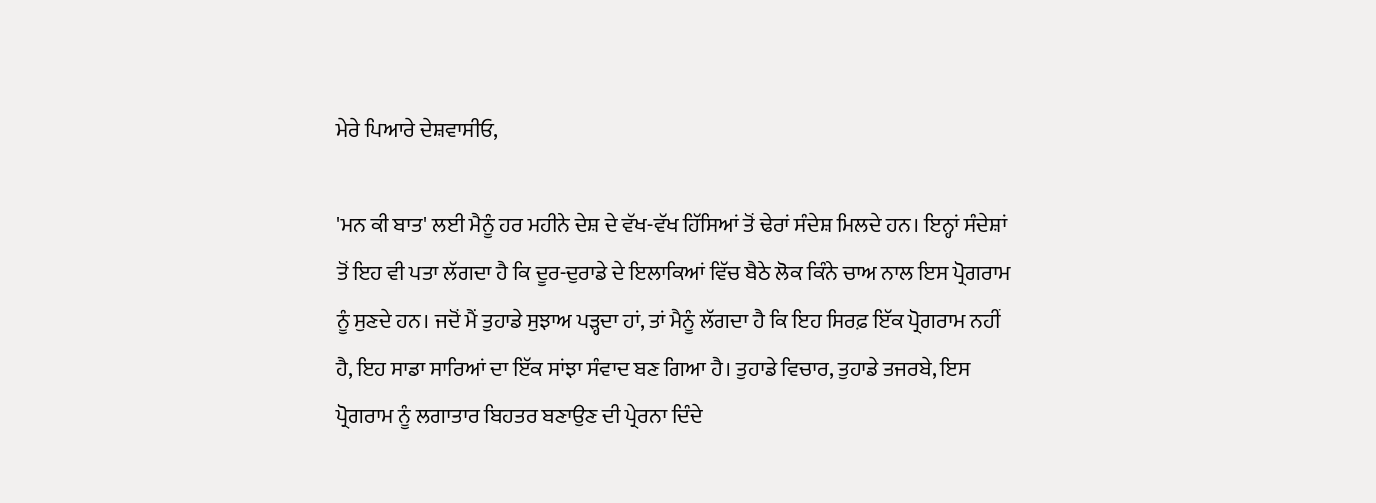ਮੇਰੇ ਪਿਆਰੇ ਦੇਸ਼ਵਾਸੀਓ,

'ਮਨ ਕੀ ਬਾਤ' ਲਈ ਮੈਨੂੰ ਹਰ ਮਹੀਨੇ ਦੇਸ਼ ਦੇ ਵੱਖ-ਵੱਖ ਹਿੱਸਿਆਂ ਤੋਂ ਢੇਰਾਂ ਸੰਦੇਸ਼ ਮਿਲਦੇ ਹਨ। ਇਨ੍ਹਾਂ ਸੰਦੇਸ਼ਾਂ ਤੋਂ ਇਹ ਵੀ ਪਤਾ ਲੱਗਦਾ ਹੈ ਕਿ ਦੂਰ-ਦੁਰਾਡੇ ਦੇ ਇਲਾਕਿਆਂ ਵਿੱਚ ਬੈਠੇ ਲੋਕ ਕਿੰਨੇ ਚਾਅ ਨਾਲ ਇਸ ਪ੍ਰੋਗਰਾਮ ਨੂੰ ਸੁਣਦੇ ਹਨ। ਜਦੋਂ ਮੈਂ ਤੁਹਾਡੇ ਸੁਝਾਅ ਪੜ੍ਹਦਾ ਹਾਂ, ਤਾਂ ਮੈਨੂੰ ਲੱਗਦਾ ਹੈ ਕਿ ਇਹ ਸਿਰਫ਼ ਇੱਕ ਪ੍ਰੋਗਰਾਮ ਨਹੀਂ ਹੈ, ਇਹ ਸਾਡਾ ਸਾਰਿਆਂ ਦਾ ਇੱਕ ਸਾਂਝਾ ਸੰਵਾਦ ਬਣ ਗਿਆ ਹੈ। ਤੁਹਾਡੇ ਵਿਚਾਰ, ਤੁਹਾਡੇ ਤਜਰਬੇ, ਇਸ ਪ੍ਰੋਗਰਾਮ ਨੂੰ ਲਗਾਤਾਰ ਬਿਹਤਰ ਬਣਾਉਣ ਦੀ ਪ੍ਰੇਰਨਾ ਦਿੰਦੇ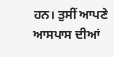ਹਨ। ਤੁਸੀਂ ਆਪਣੇ ਆਸਪਾਸ ਦੀਆਂ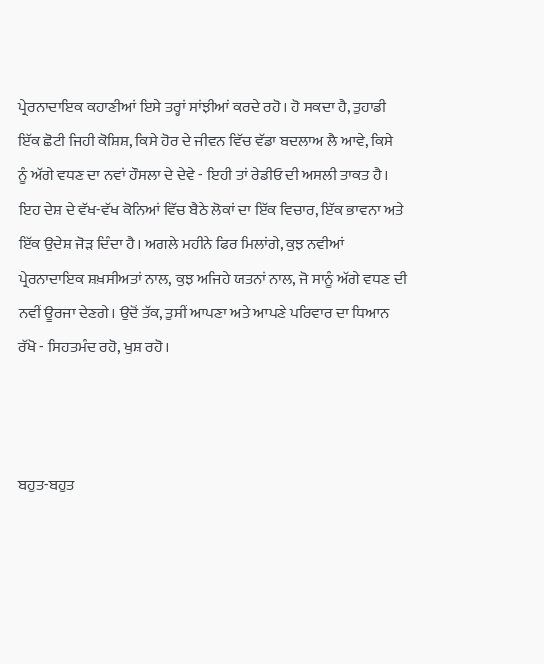ਪ੍ਰੇਰਨਾਦਾਇਕ ਕਹਾਣੀਆਂ ਇਸੇ ਤਰ੍ਹਾਂ ਸਾਂਝੀਆਂ ਕਰਦੇ ਰਹੋ। ਹੋ ਸਕਦਾ ਹੈ, ਤੁਹਾਡੀ ਇੱਕ ਛੋਟੀ ਜਿਹੀ ਕੋਸ਼ਿਸ਼, ਕਿਸੇ ਹੋਰ ਦੇ ਜੀਵਨ ਵਿੱਚ ਵੱਡਾ ਬਦਲਾਅ ਲੈ ਆਵੇ, ਕਿਸੇ ਨੂੰ ਅੱਗੇ ਵਧਣ ਦਾ ਨਵਾਂ ਹੌਸਲਾ ਦੇ ਦੇਵੇ - ਇਹੀ ਤਾਂ ਰੇਡੀਓ ਦੀ ਅਸਲੀ ਤਾਕਤ ਹੈ। ਇਹ ਦੇਸ਼ ਦੇ ਵੱਖ-ਵੱਖ ਕੋਨਿਆਂ ਵਿੱਚ ਬੈਠੇ ਲੋਕਾਂ ਦਾ ਇੱਕ ਵਿਚਾਰ, ਇੱਕ ਭਾਵਨਾ ਅਤੇ ਇੱਕ ਉਦੇਸ਼ ਜੋੜ ਦਿੰਦਾ ਹੈ। ਅਗਲੇ ਮਹੀਨੇ ਫਿਰ ਮਿਲਾਂਗੇ, ਕੁਝ ਨਵੀਆਂ ਪ੍ਰੇਰਨਾਦਾਇਕ ਸ਼ਖ਼ਸੀਅਤਾਂ ਨਾਲ, ਕੁਝ ਅਜਿਹੇ ਯਤਨਾਂ ਨਾਲ, ਜੋ ਸਾਨੂੰ ਅੱਗੇ ਵਧਣ ਦੀ ਨਵੀਂ ਊਰਜਾ ਦੇਣਗੇ। ਉਦੋਂ ਤੱਕ, ਤੁਸੀਂ ਆਪਣਾ ਅਤੇ ਆਪਣੇ ਪਰਿਵਾਰ ਦਾ ਧਿਆਨ ਰੱਖੋ - ਸਿਹਤਮੰਦ ਰਹੋ, ਖੁਸ਼ ਰਹੋ।



ਬਹੁਤ-ਬਹੁਤ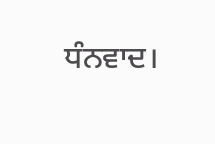ਧੰਨਵਾਦ।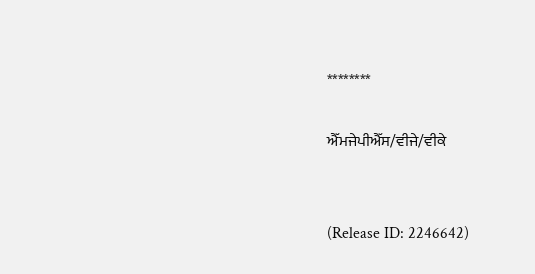********

ਐੱਮਜੇਪੀਐੱਸ/ਵੀਜੇ/ਵੀਕੇ


(Release ID: 2246642)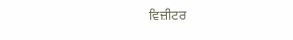ਵਿਜ਼ੀਟਰ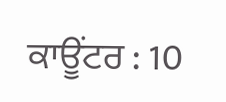ਕਾਊਂਟਰ : 10